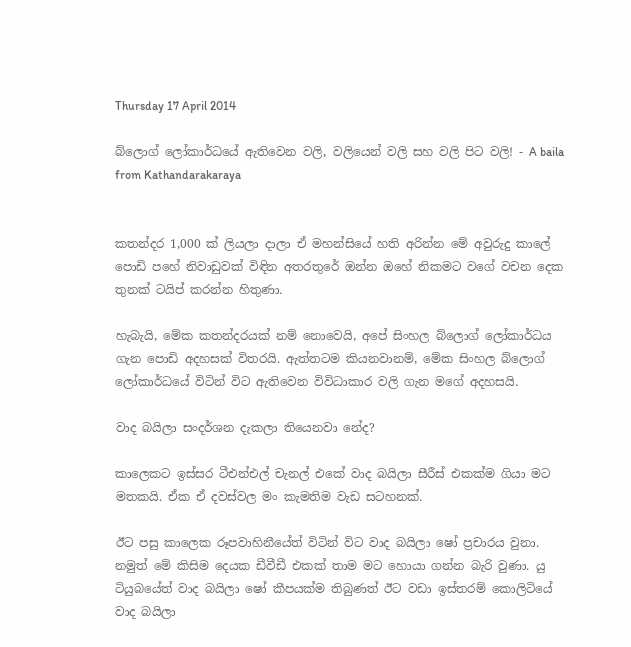Thursday 17 April 2014

බ්ලොග් ලෝකාර්ධයේ ඇතිවෙන වලි, වලියෙන් වලි සහ වලි පිට වලි! - A baila from Kathandarakaraya


කතන්දර 1,000 ක් ලියලා දාලා ඒ මහන්සියේ හති අරින්න මේ අවුරුදු කාලේ පොඩි පහේ නිවාඩුවක් විඳින අතරතුරේ ඔන්න ඔහේ නිකමට වගේ වචන දෙක තුනක් ටයිප් කරන්න හිතුණා.

හැබැයි, මේක කතන්දරයක් නම් නොවෙයි, අපේ සිංහල බ්ලොග් ලෝකාර්ධය ගැන පොඩි අදහසක් විතරයි. ඇත්තටම කියනවානම්, මේක සිංහල බ්ලොග් ලෝකාර්ධයේ විටින් විට ඇතිවෙන විවිධාකාර වලි ගැන මගේ අදහසයි.

වාද බයිලා සංදර්ශන දැකලා තියෙනවා නේද?

කාලෙකට ඉස්සර ටීඑන්එල් චැනල් එකේ වාද බයිලා සීරීස් එකක්ම ගියා මට මතකයි. ඒක ඒ දවස්වල මං කැමතිම වැඩ සටහනක්.

ඊට පසු කාලෙක රූපවාහිනීයේත් විටින් විට වාද බයිලා ෂෝ ප්‍රචාරය වුනා. නමුත් මේ කිසිම දෙයක ඩීවීඩී එකක් තාම මට හොයා ගන්න බැරි වුණා. යු ටියුබයේත් වාද බයිලා ෂෝ කීපයක්ම තිබුණත් ඊට වඩා ඉස්තරම් කොලිටියේ වාද බයිලා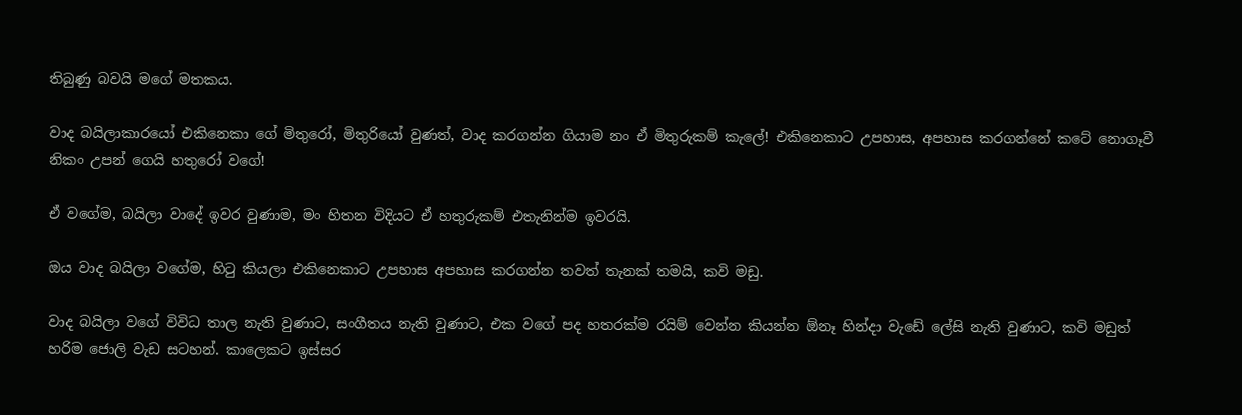තිබුණු බවයි මගේ මතකය.

වාද බයිලාකාරයෝ එකිනෙකා ගේ මිතුරෝ, මිතුරියෝ වුණත්, වාද කරගන්න ගියාම නං ඒ මිතුරුකම් කැලේ! එකිනෙකාට උපහාස, අපහාස කරගන්නේ කටේ නොගෑවී නිකං උපන් ගෙයි හතුරෝ වගේ!

ඒ වගේම, බයිලා වාදේ ඉවර වුණාම, මං හිතන විදියට ඒ හතුරුකම් එතැනින්ම ඉවරයි.

ඔය වාද බයිලා වගේම, හිටු කියලා එකිනෙකාට උපහාස අපහාස කරගන්න තවත් තැනක් තමයි, කවි මඩු.

වාද බයිලා වගේ විවිධ තාල නැති වුණාට, සංගීතය නැති වුණාට, එක වගේ පද හතරක්ම රයිම් වෙන්න කියන්න ඕනෑ හින්දා වැඩේ ලේසි නැති වුණාට, කවි මඩුත් හරිම ජොලි වැඩ සටහන්. කාලෙකට ඉස්සර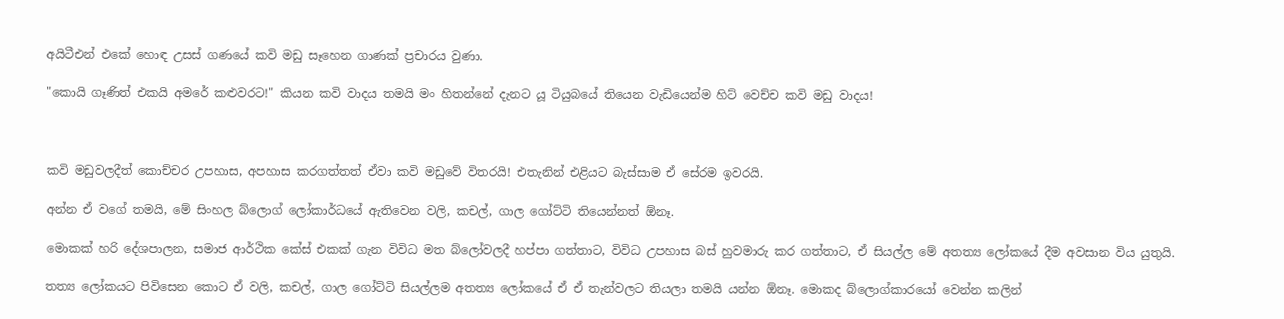අයිටීඑන් එකේ හොඳ උසස් ගණයේ කවි මඩු සෑහෙන ගාණක් ප්‍රචාරය වුණා.

"කොයි ගෑණිත් එකයි අමරේ කළුවරට!" කියන කවි වාදය තමයි මං හිතන්නේ දැනට යූ ටියුබයේ තියෙන වැඩියෙන්ම හිට් වෙච්ච කවි මඩු වාදය!



කවි මඩුවලදීත් කොච්චර උපහාස, අපහාස කරගත්තත් ඒවා කවි මඩුවේ විතරයි! එතැනින් එළියට බැස්සාම ඒ සේරම ඉවරයි.

අන්න ඒ වගේ තමයි, මේ සිංහල බ්ලොග් ලෝකාර්ධයේ ඇතිවෙන වලි, කචල්, ගාල ගෝට්ටි තියෙන්නත් ඕනෑ.

මොකක් හරි දේශපාලන, සමාජ ආර්ථික කේස් එකක් ගැන විවිධ මත බ්ලෝවලදී හප්පා ගත්තාට, විවිධ උපහාස බස් හුවමාරු කර ගත්තාට, ඒ සියල්ල මේ අතත්‍ය ලෝකයේ දීම අවසාන විය යුතුයි.

තත්‍ය ලෝකයට පිවිසෙන කොට ඒ වලි, කචල්, ගාල ගෝට්ටි සියල්ලම අතත්‍ය ලෝකයේ ඒ ඒ තැන්වලට තියලා තමයි යන්න ඕනෑ. මොකද බ්ලොග්කාරයෝ වෙන්න කලින්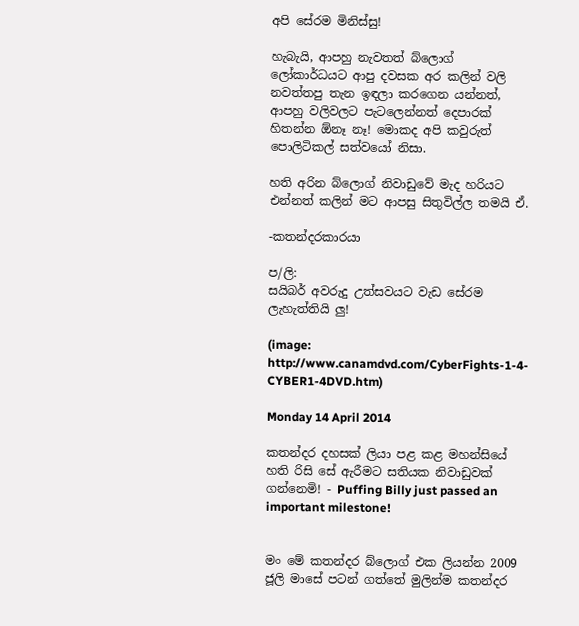අපි සේරම මිනිස්සු!

හැබැයි, ආපහු නැවතත් බ්ලොග් ලෝකාර්ධයට ආපු දවසක අර කලින් වලි නවත්තපු තැන ඉඳලා කරගෙන යන්නත්, ආපහු වලිවලට පැටලෙන්නත් දෙපාරක් හිතන්න ඕනෑ නෑ! මොකද අපි කවුරුත් පොලිටිකල් සත්වයෝ නිසා.

හති අරින බ්ලොග් නිවාඩුවේ මැද හරියට එන්නත් කලින් මට ආපසු සිතුවිල්ල තමයි ඒ.

-කතන්දරකාරයා

ප/ලි:
සයිබර් අවරුදු උත්සවයට වැඩ සේරම ලැහැත්තියි ලු!

(image: http://www.canamdvd.com/CyberFights-1-4-CYBER1-4DVD.htm)

Monday 14 April 2014

කතන්දර දහසක් ලියා පළ කළ මහන්සියේ හති රිසි සේ ඇරීමට සතියක නිවාඩුවක් ගන්නෙමි! - Puffing Billy just passed an important milestone!


මං මේ කතන්දර බ්ලොග් එක ලියන්න 2009 ජූලි මාසේ පටන් ගත්තේ මුලින්ම කතන්දර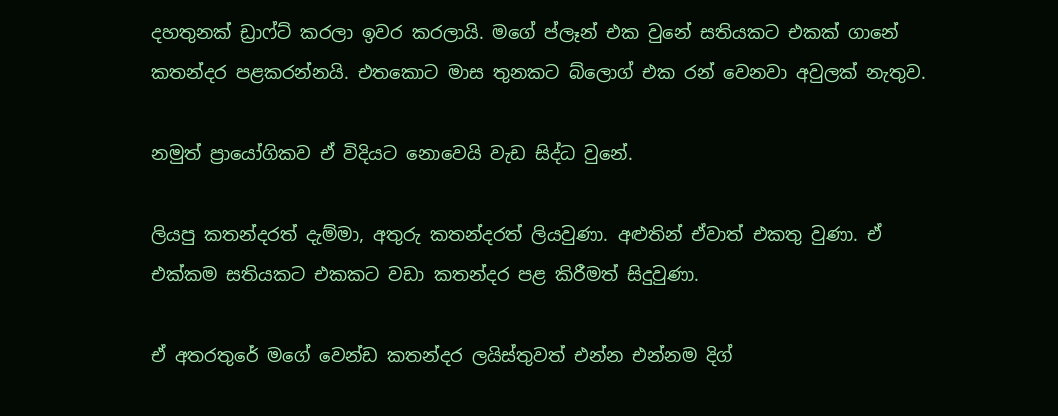දහතුනක් ඩ්‍රාෆ්ට් කරලා ඉවර කරලායි. මගේ ප්ලෑන් එක වුනේ සතියකට එකක් ගානේ කතන්දර පළකරන්නයි. එතකොට මාස තුනකට බ්ලොග් එක රන් වෙනවා අවුලක් නැතුව.

නමුත් ප්‍රායෝගිකව ඒ විදියට නොවෙයි වැඩ සිද්ධ වුනේ.

ලියපු කතන්දරත් දැම්මා, අතුරු කතන්දරත් ලියවුණා. අළුතින් ඒවාත් එකතු වුණා. ඒ එක්කම සතියකට එකකට වඩා කතන්දර පළ කිරීමත් සිදුවුණා.

ඒ අතරතුරේ මගේ වෙන්ඩ කතන්දර ලයිස්තුවත් එන්න එන්නම දිග්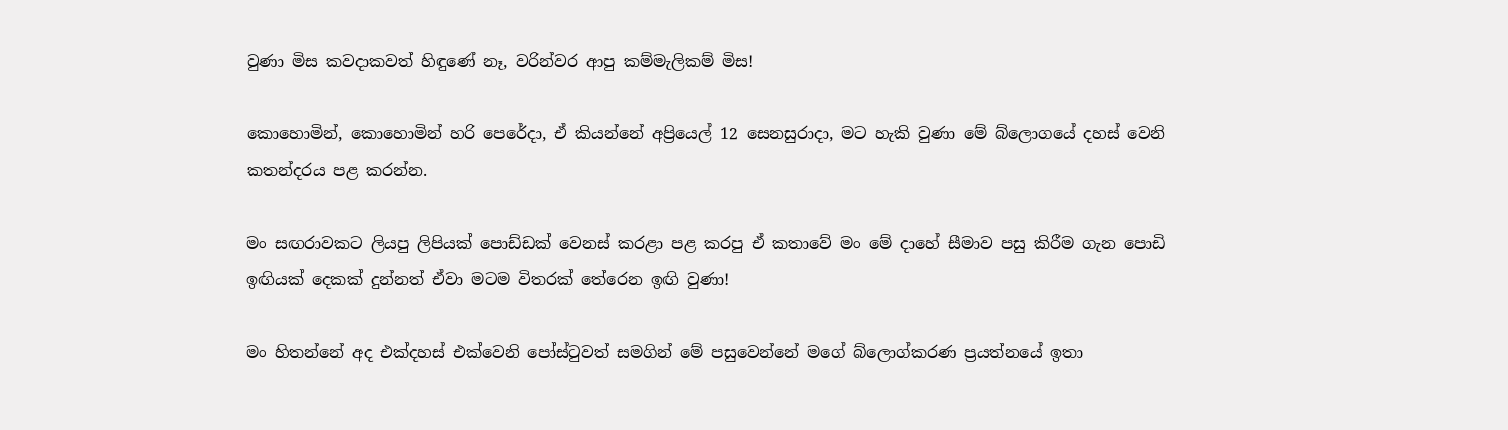වුණා මිස කවදාකවත් හිඳුණේ නෑ, වරින්වර ආපු කම්මැලිකම් මිස!

කොහොමින්, කොහොමින් හරි පෙරේදා, ඒ කියන්නේ අප්‍රියෙල් 12 සෙනසුරාදා, මට හැකි වුණා මේ බ්ලොගයේ දහස් වෙනි කතන්දරය පළ කරන්න.

මං සඟරාවකට ලියපු ලිපියක් පොඩ්ඩක් වෙනස් කරළා පළ කරපු ඒ කතාවේ මං මේ දාහේ සීමාව පසු කිරීම ගැන පොඩි ඉඟියක් දෙකක් දුන්නත් ඒවා මටම විතරක් තේරෙන ඉඟි වුණා!

මං හිතන්නේ අද එක්දහස් එක්වෙනි පෝස්ටුවත් සමගින් මේ පසුවෙන්නේ මගේ බ්ලොග්කරණ ප්‍රයත්නයේ ඉතා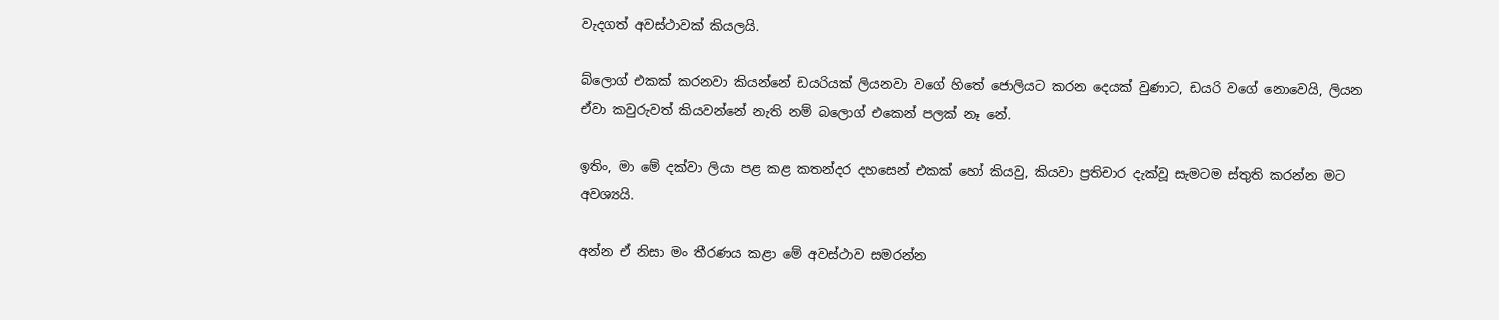වැදගත් අවස්ථාවක් කියලයි.

බ්ලොග් එකක් කරනවා කියන්නේ ඩයරියක් ලියනවා වගේ හිතේ ජොලියට කරන දෙයක් වුණාට, ඩයරි වගේ නොවෙයි, ලියන ඒවා කවුරුවත් කියවන්නේ නැති නම් බලොග් එකෙන් පලක් නෑ නේ.

ඉතිං, මා මේ දක්වා ලියා පළ කළ කතන්දර දහසෙන් එකක් හෝ කියවු, කියවා ප්‍රතිචාර දැක්වූ සැමටම ස්තුති කරන්න මට අවශ්‍යයි.

අන්න ඒ නිසා මං තීරණය කළා මේ අවස්ථාව සමරන්න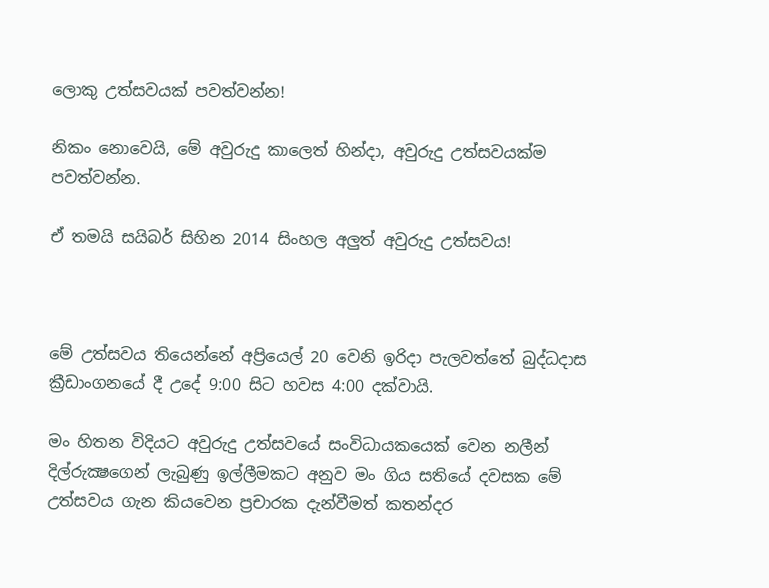ලොකු උත්සවයක් පවත්වන්න!

නිකං නොවෙයි, මේ අවුරුදු කාලෙත් හින්දා, අවුරුදු උත්සවයක්ම පවත්වන්න.

ඒ තමයි සයිබර් සිහින 2014 සිංහල අලුත් අවුරුදු උත්සවය!



මේ උත්සවය තියෙන්නේ අප්‍රියෙල් 20 වෙනි ඉරිදා පැලවත්තේ බුද්ධදාස ක්‍රීඩාංගනයේ දී උදේ 9:00 සිට හවස 4:00 දක්වායි.

මං හිතන විදියට අවුරුදු උත්සවයේ සංවිධායකයෙක් වෙන නලීන් දිල්රුක්‍ෂගෙන් ලැබුණු ඉල්ලීමකට අනුව මං ගිය සතියේ දවසක මේ උත්සවය ගැන කියවෙන ප්‍රචාරක දැන්වීමත් කතන්දර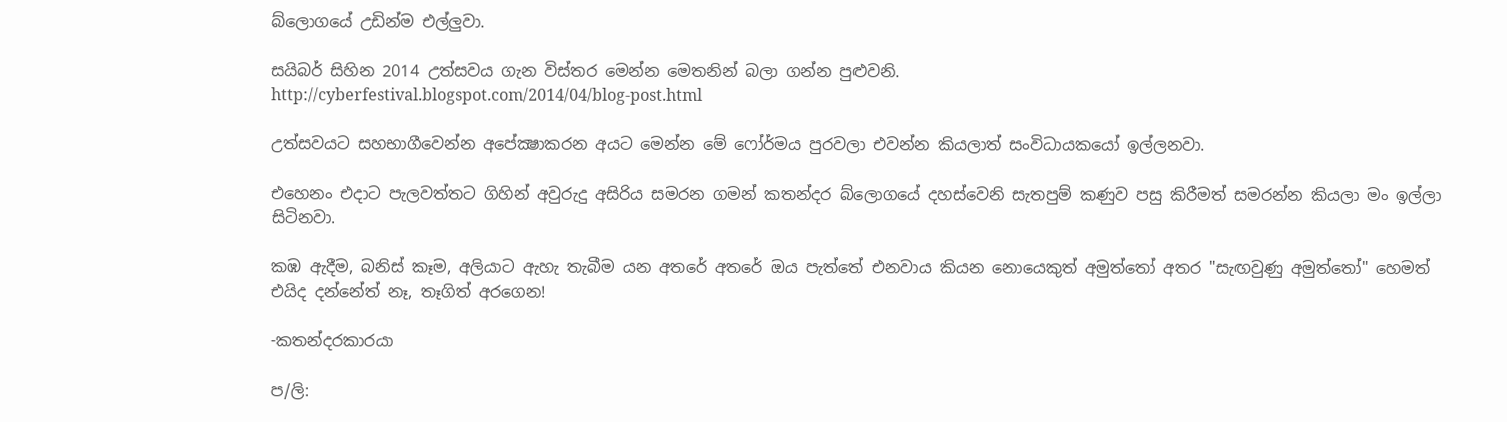බ්ලොගයේ උඩින්ම එල්ලුවා.

සයිබර් සිහින 2014 උත්සවය ගැන විස්තර මෙන්න මෙතනින් බලා ගන්න පුළුවනි.
http://cyberfestival.blogspot.com/2014/04/blog-post.html

උත්සවයට සහභාගීවෙන්න අපේක්‍ෂාකරන අයට මෙන්න මේ ෆෝර්මය පුරවලා එවන්න කියලාත් සංවිධායකයෝ ඉල්ලනවා.

එහෙනං එදාට පැලවත්තට ගිහින් අවුරුදු අසිරිය සමරන ගමන් කතන්දර බ්ලොගයේ දහස්වෙනි සැතපුම් කණුව පසු කිරීමත් සමරන්න කියලා මං ඉල්ලා සිටිනවා.

කඹ ඇදීම, බනිස් කෑම, අලියාට ඇහැ තැබීම යන අතරේ අතරේ ඔය පැත්තේ එනවාය කියන නොයෙකුත් අමුත්තෝ අතර "සැඟවුණු අමුත්තෝ" හෙමත් එයිද දන්නේත් නෑ, තෑගිත් අරගෙන!

-කතන්දරකාරයා

ප/ලි: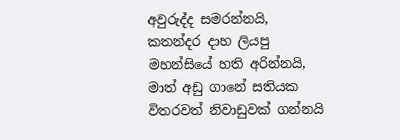අවුරුද්ද සමරන්නයි, කතන්දර දාහ ලියපු මහන්සියේ හති අරින්නයි, මාත් අඩු ගානේ සතියක විතරවත් නිවාඩුවක් ගන්නයි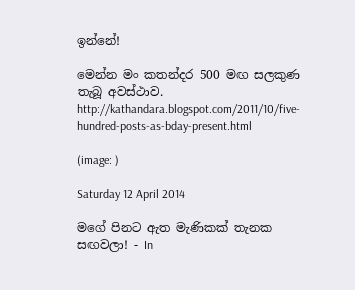ඉන්නේ!

මෙන්න මං කතන්දර 500 මඟ සලකුණ තැබූ අවස්ථාව.
http://kathandara.blogspot.com/2011/10/five-hundred-posts-as-bday-present.html

(image: )

Saturday 12 April 2014

මගේ පිනට ඇත මැණිකක් තැනක සඟවලා! - In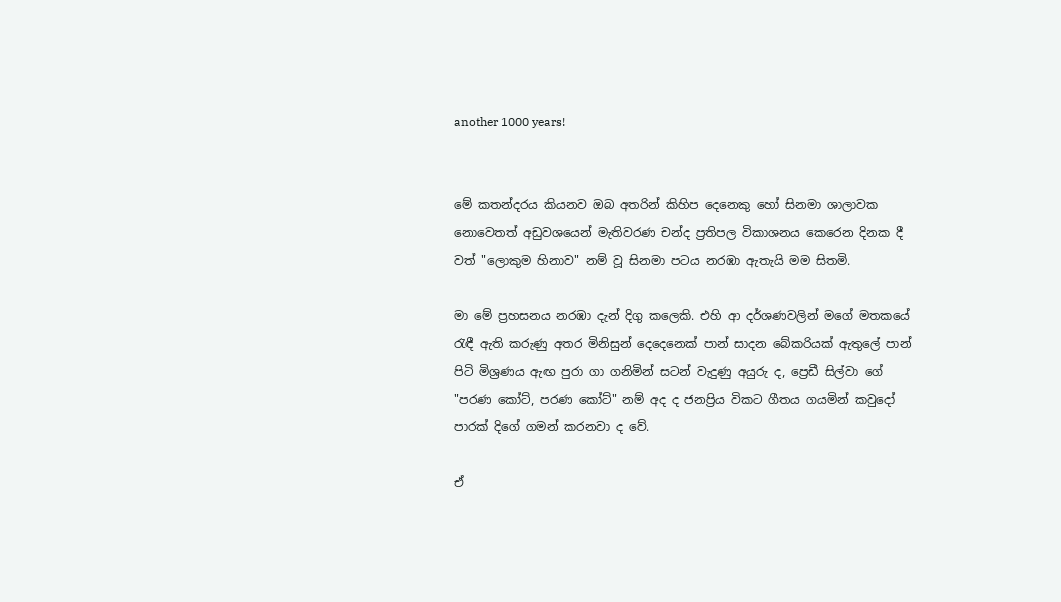another 1000 years!


මේ කතන්දරය කියනව ඔබ අතරින් කිහිප දෙනෙකු හෝ සිනමා ශාලාවක නොවෙතත් අඩුවශයෙන් මැතිවරණ චන්ද ප්‍රතිපල විකාශනය කෙරෙන දිනක දී වත් "ලොකුම හිනාව" නම් වූ සිනමා පටය නරඹා ඇතැයි මම සිතමි.

මා මේ ප්‍රහසනය නරඹා දැන් දිගු කලෙකි. එහි ආ දර්ශණවලින් මගේ මතකයේ රැඳී ඇති කරුණු අතර මිනිසුන් දෙදෙනෙක් පාන් සාදන බේකරියක් ඇතුලේ පාන් පිටි මිශ්‍රණය ඇඟ පුරා ගා ගනිමින් සටන් වැදුණු අයුරු ද, ප්‍රෙඩී සිල්වා ගේ "පරණ කෝට්, පරණ කෝට්" නම් අද ද ජනප්‍රිය විකට ගීතය ගයමින් කවුදෝ පාරක් දිගේ ගමන් කරනවා ද වේ.

ඒ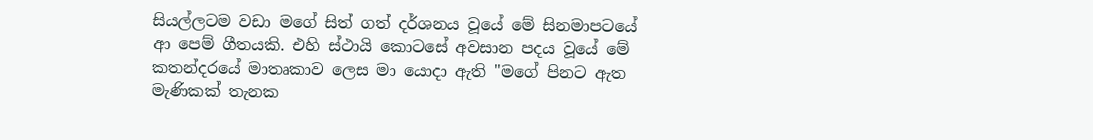සියල්ලටම වඩා මගේ සිත් ගත් දර්ශනය වූයේ මේ සිනමාපටයේ ආ පෙම් ගීතයකි. එහි ස්ථායි කොටසේ අවසාන පදය වූයේ මේ කතන්දරයේ මාතෘකාව ලෙස මා යොදා ඇති "මගේ පිනට ඇත මැණිකක් තැනක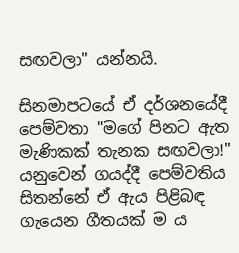සඟවලා" යන්නයි.

සිනමාපටයේ ඒ දර්ශනයේදී පෙම්වතා "මගේ පිනට ඇත මැණිකක් තැනක සඟවලා!" යනුවෙන් ගයද්දී පෙම්වතිය සිතන්නේ ඒ ඇය පිළිබඳ ගැයෙන ගීතයක් ම ය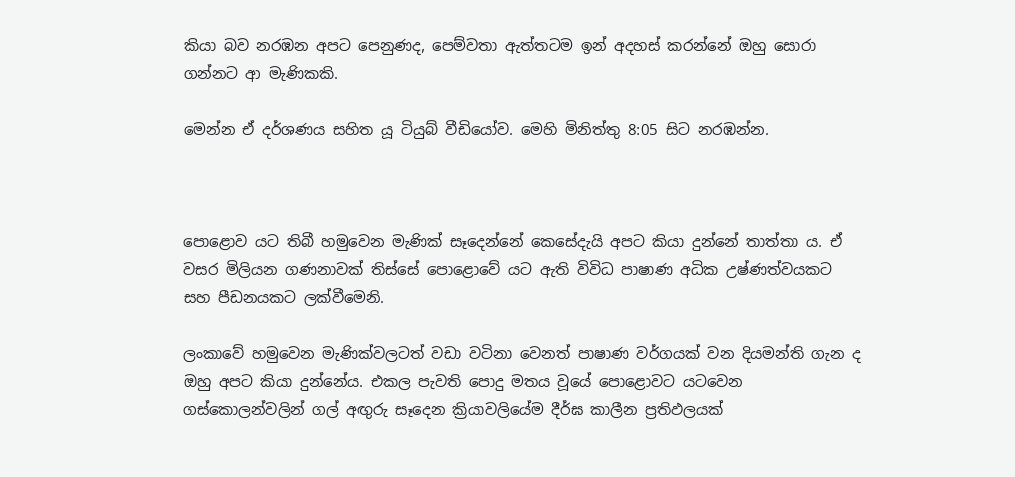කියා බව නරඹන අපට පෙනුණද, පෙම්වතා ඇත්තටම ඉන් අදහස් කරන්නේ ඔහු සොරා ගන්නට ආ මැණිකකි.

මෙන්න ඒ දර්ශණය සහිත යූ ටියුබ් වීඩියෝව. මෙහි මිනිත්තු 8:05 සිට නරඹන්න.



පොළොව යට තිබී හමුවෙන මැණික් සෑදෙන්නේ කෙසේදැයි අපට කියා දුන්නේ තාත්තා ය. ඒ වසර මිලියන ගණනාවක් තිස්සේ පොළොවේ යට ඇති විවිධ පාෂාණ අධික උෂ්ණත්වයකට සහ පීඩනයකට ලක්වීමෙනි.

ලංකාවේ හමුවෙන මැණික්වලටත් වඩා වටිනා වෙනත් පාෂාණ වර්ගයක් වන දියමන්ති ගැන ද ඔහු අපට කියා දුන්නේය. එකල පැවති පොදු මතය වූයේ පොළොවට යටවෙන ගස්කොලන්වලින් ගල් අඟුරු සෑදෙන ක්‍රියාවලියේම දීර්ඝ කාලීන ප්‍රතිඵලයක්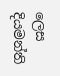ලෙස දියමන්ති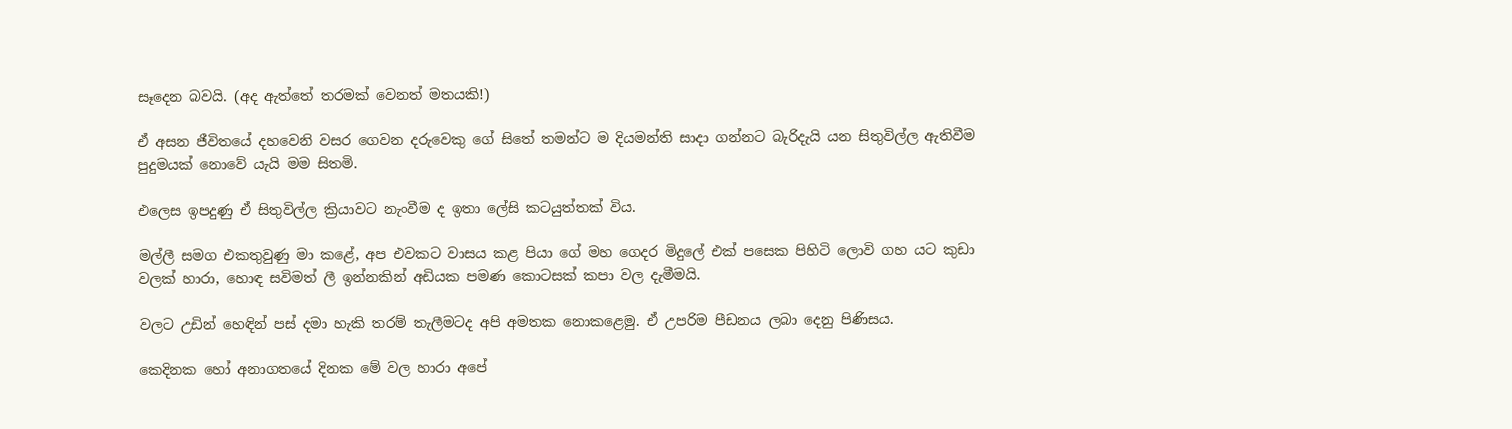සෑදෙන බවයි. (අද ඇත්තේ තරමක් වෙනත් මතයකි!)

ඒ අසන ජීවිතයේ දහවෙනි වසර ගෙවන දරුවෙකු ගේ සිතේ තමන්ට ම දියමන්ති සාදා ගන්නට බැරිදැයි යන සිතුවිල්ල ඇතිවීම පුදුමයක් නොවේ යැයි මම සිතමි.

එලෙස ඉපදුණු ඒ සිතුවිල්ල ක්‍රියාවට නැංවීම ද ඉතා ලේසි කටයුත්තක් විය.

මල්ලී සමග එකතුවුණු මා කළේ, අප එවකට වාසය කළ පියා ගේ මහ ගෙදර මිදුලේ එක් පසෙක පිහිටි ලොවි ගහ යට කුඩා වලක් හාරා, හොඳ සවිමත් ලී ඉන්නකින් අඩියක පමණ කොටසක් කපා වල දැමීමයි.

වලට උඩින් හෙඳින් පස් දමා හැකි තරම් තැලීමටද අපි අමතක නොකළෙමු. ඒ උපරිම පීඩනය ලබා දෙනු පිණිසය.

කෙදිනක හෝ අනාගතයේ දිනක මේ වල හාරා අපේ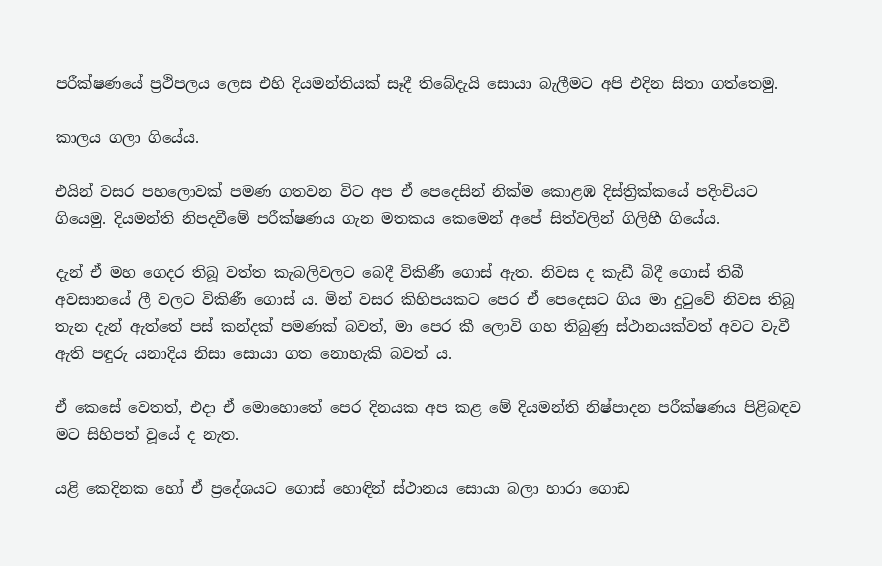පරීක්ෂණයේ ප්‍රථිපලය ලෙස එහි දියමන්තියක් සෑදී තිබේදැයි සොයා බැලීමට අපි එදින සිතා ගත්තෙමු.

කාලය ගලා ගියේය.

එයින් වසර පහලොවක් පමණ ගතවන විට අප ඒ පෙදෙසින් නික්ම කොළඹ දිස්ත්‍රික්කයේ පදිංචියට ගියෙමු. දියමන්ති නිපදවීමේ පරීක්ෂණය ගැන මතකය කෙමෙන් අපේ සිත්වලින් ගිලිහී ගියේය.

දැන් ඒ මහ ගෙදර තිබූ වත්ත කැබලිවලට බෙදී විකිණී ගොස් ඇත. නිවස ද කැඩී බිදී ගොස් තිබී අවසානයේ ලී වලට විකිණී ගොස් ය. මින් වසර කිහිපයකට පෙර ඒ පෙදෙසට ගිය මා දුටුවේ නිවස තිබූ තැන දැන් ඇත්තේ පස් කන්දක් පමණක් බවත්, මා පෙර කී ලොවි ගහ තිබුණු ස්ථානයක්වත් අවට වැවී ඇති පඳුරු යනාදිය නිසා සොයා ගත නොහැකි බවත් ය.

ඒ කෙසේ වෙතත්, එදා ඒ මොහොතේ පෙර දිනයක අප කළ මේ දියමන්ති නිෂ්පාදන පරීක්ෂණය පිළිබඳව මට සිහිපත් වූයේ ද නැත.

යළි කෙදිනක හෝ ඒ ප්‍රදේශයට ගොස් හොඳින් ස්ථානය සොයා බලා හාරා ගොඩ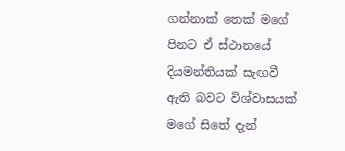ගන්නාක් තෙක් මගේ පිනට ඒ ස්ථානයේ දියමන්තියක් සැඟවී ඇති බවට විශ්වාසයක් මගේ සිතේ දැන්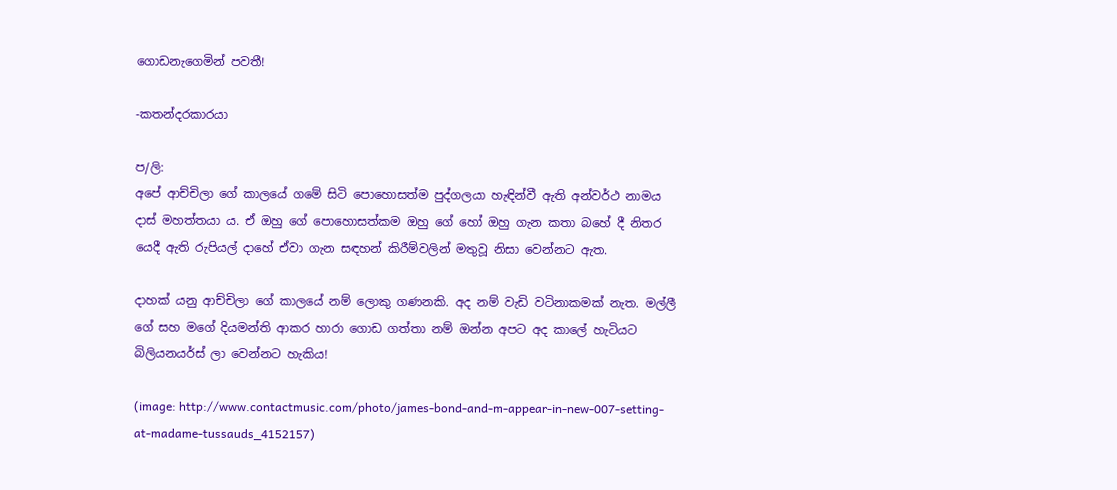ගොඩනැගෙමින් පවතී!

-කතන්දරකාරයා

ප/ලි:
අපේ ආච්චිලා ගේ කාලයේ ගමේ සිටි පොහොසත්ම පුද්ගලයා හැඳින්වී ඇති අන්වර්ථ නාමය දාස් මහත්තයා ය. ඒ ඔහු ගේ පොහොසත්කම ඔහු ගේ හෝ ඔහු ගැන කතා බහේ දී නිතර යෙදී ඇති රුපියල් දාහේ ඒවා ගැන සඳහන් කිරීම්වලින් මතුවූ නිසා වෙන්නට ඇත.

දාහක් යනු ආච්චිලා ගේ කාලයේ නම් ලොකු ගණනකි. අද නම් වැඩි වටිනාකමක් නැත. මල්ලී ගේ සහ මගේ දියමන්ති ආකර හාරා ගොඩ ගත්තා නම් ඔන්න අපට අද කාලේ හැටියට බිලියනයර්ස් ලා වෙන්නට හැකිය!

(image: http://www.contactmusic.com/photo/james-bond-and-m-appear-in-new-007-setting-at-madame-tussauds_4152157)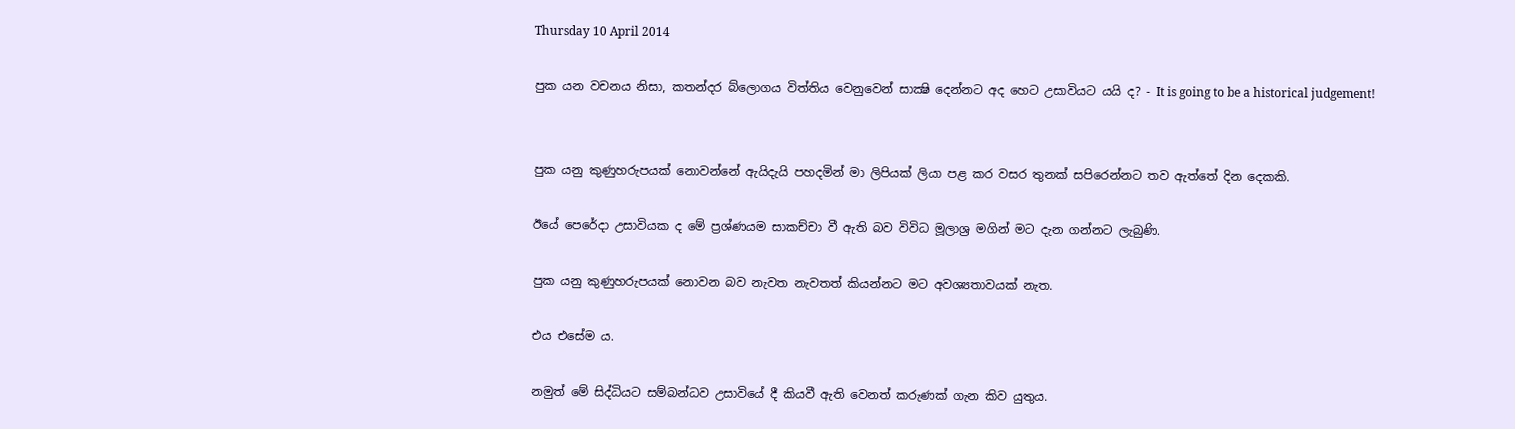Thursday 10 April 2014

පුක යන වචනය නිසා, කතන්දර බ්ලොගය විත්තිය වෙනුවෙන් සාක්‍ෂි දෙන්නට අද හෙට උසාවියට යයි ද? - It is going to be a historical judgement!


පුක යනු කුණුහරුපයක් නොවන්නේ ඇයිදැයි පහදමින් මා ලිපියක් ලියා පළ කර වසර තුනක් සපිරෙන්නට තව ඇත්තේ දින දෙකකි.

ඊයේ පෙරේදා උසාවියක ද මේ ප්‍රශ්ණයම සාකච්චා වී ඇති බව විවිධ මූලාශ්‍ර මගින් මට දැන ගන්නට ලැබුණි.

පුක යනු කුණුහරුපයක් නොවන බව නැවත නැවතත් කියන්නට මට අවශ්‍යතාවයක් නැත.

එය එසේම ය.

නමුත් මේ සිද්ධියට සම්බන්ධව උසාවියේ දී කියවී ඇති වෙනත් කරුණක් ගැන කිව යුතුය.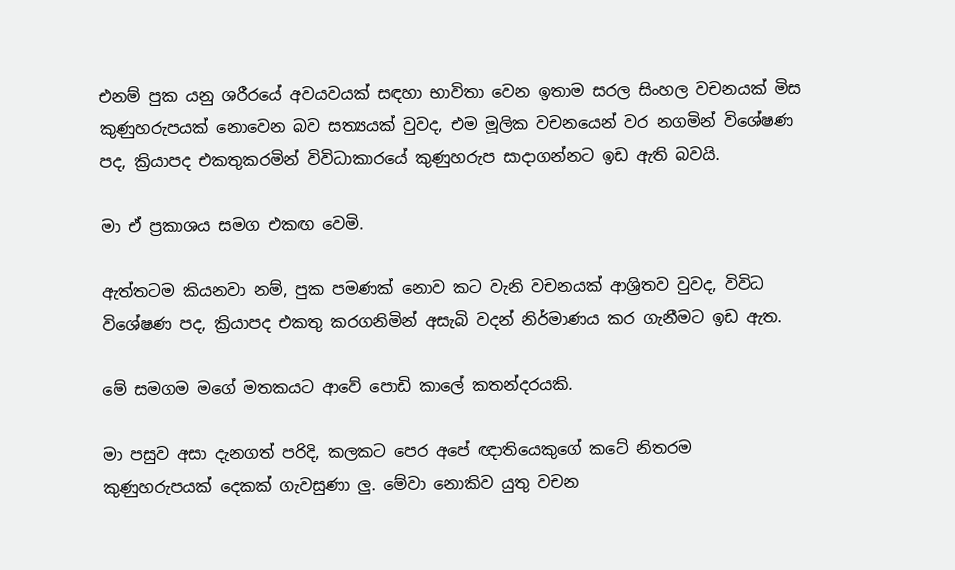එනම් පුක යනු ශරීරයේ අවයවයක් සඳහා භාවිතා වෙන ඉතාම සරල සිංහල වචනයක් මිස කුණුහරුපයක් නොවෙන බව සත්‍යයක් වුවද, එම මූලික වචනයෙන් වර නගමින් විශේෂණ පද, ක්‍රියාපද එකතුකරමින් විවිධාකාරයේ කුණුහරුප සාදාගන්නට ඉඩ ඇති බවයි.

මා ඒ ප්‍රකාශය සමග එකඟ වෙමි.

ඇත්තටම කියනවා නම්, පුක පමණක් නොව කට වැනි වචනයක් ආශ්‍රිතව වුවද, විවිධ විශේෂණ පද, ක්‍රියාපද එකතු කරගනිමින් අසැබි වදන් නිර්මාණය කර ගැනීමට ඉඩ ඇත.

මේ සමගම මගේ මතකයට ආවේ පොඩි කාලේ කතන්දරයකි.

මා පසුව අසා දැනගත් පරිදි, කලකට පෙර අපේ ඥාතියෙකුගේ කටේ නිතරම කුණුහරුපයක් දෙකක් ගැවසුණා ලු. මේවා නොකිව යුතු වචන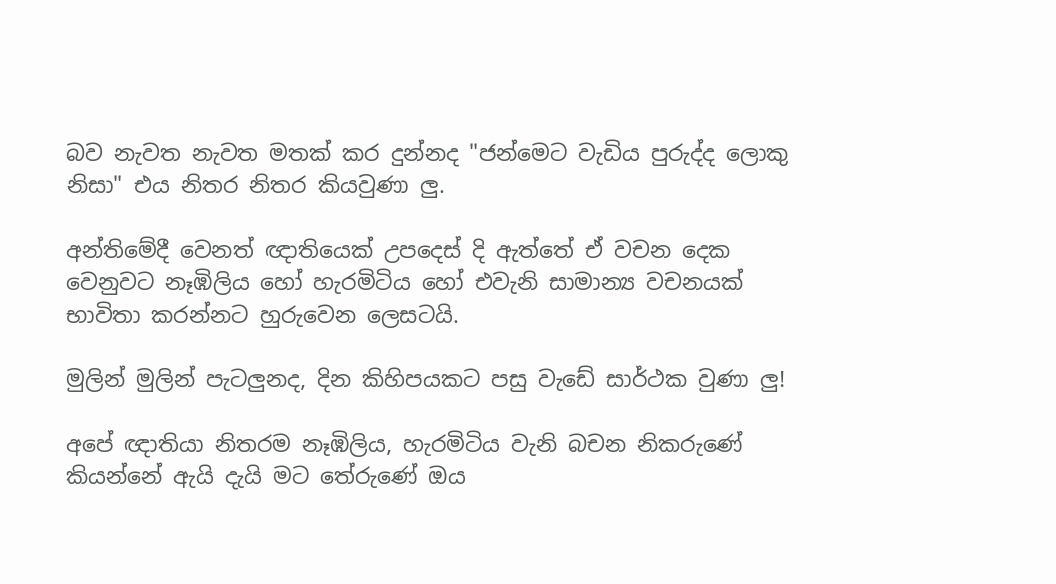බව නැවත නැවත මතක් කර දුන්නද "ජන්මෙට වැඩිය පුරුද්ද ලොකු නිසා" එය නිතර නිතර කියවුණා ලු.

අන්තිමේදී වෙනත් ඥාතියෙක් උපදෙස් දි ඇත්තේ ඒ වචන දෙක වෙනුවට නෑඹිලිය හෝ හැරමිටිය හෝ එවැනි සාමාන්‍ය වචනයක් භාවිතා කරන්නට හුරුවෙන ලෙසටයි.

මුලින් මුලින් පැටලුනද, දින කිහිපයකට පසු වැඩේ සාර්ථක වුණා ලු!

අපේ ඥාතියා නිතරම නෑඹිලිය, හැරමිටිය වැනි බචන නිකරුණේ කියන්නේ ඇයි දැයි මට තේරුණේ ඔය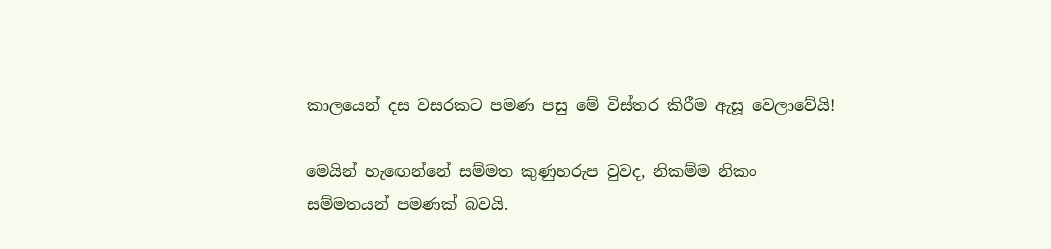කාලයෙන් දස වසරකට පමණ පසු මේ විස්තර කිරීම ඇසූ වෙලාවේයි!

මෙයින් හැඟෙන්නේ සම්මත කුණුහරුප වුවද, නිකම්ම නිකං සම්මතයන් පමණක් බවයි.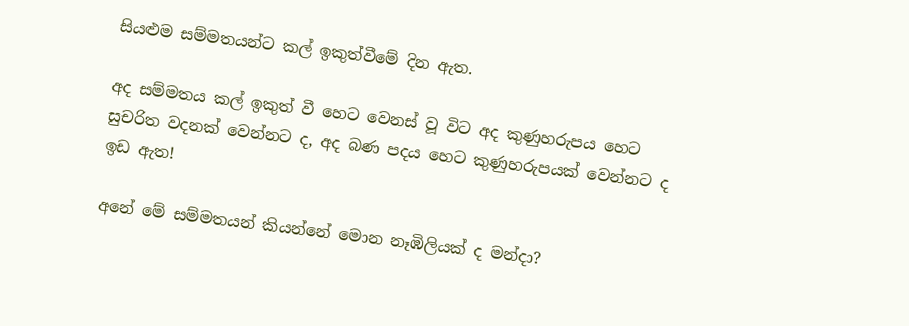සියළුම සම්මතයන්ට කල් ඉකුත්වීමේ දින ඇත.

අද සම්මතය කල් ඉකුත් වී හෙට වෙනස් වූ විට අද කුණුහරුපය හෙට සුචරිත වදනක් වෙන්නට ද, අද බණ පදය හෙට කුණුහරුපයක් වෙන්නට ද ඉඩ ඇත!

අනේ මේ සම්මතයන් කියන්නේ මොන නෑඹිලියක් ද මන්දා?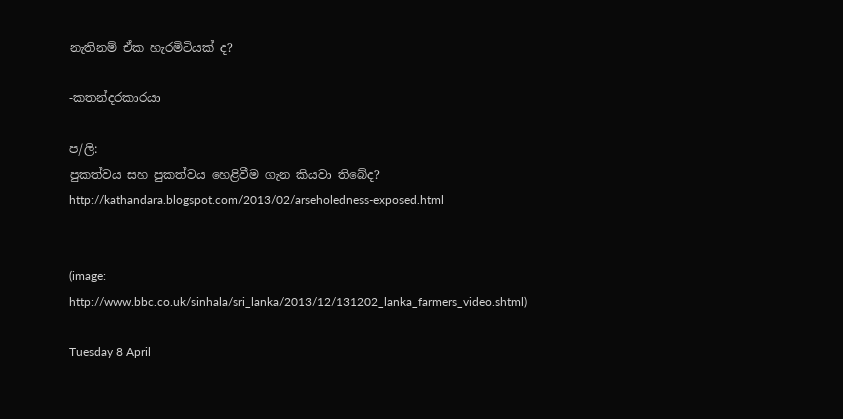නැතිනම් ඒක හැරමිටියක් ද?

-කතන්දරකාරයා

ප/ලි:
පුකත්වය සහ පුකත්වය හෙළිවීම ගැන කියවා තිබේද?
http://kathandara.blogspot.com/2013/02/arseholedness-exposed.html


(image: http://www.bbc.co.uk/sinhala/sri_lanka/2013/12/131202_lanka_farmers_video.shtml)

Tuesday 8 April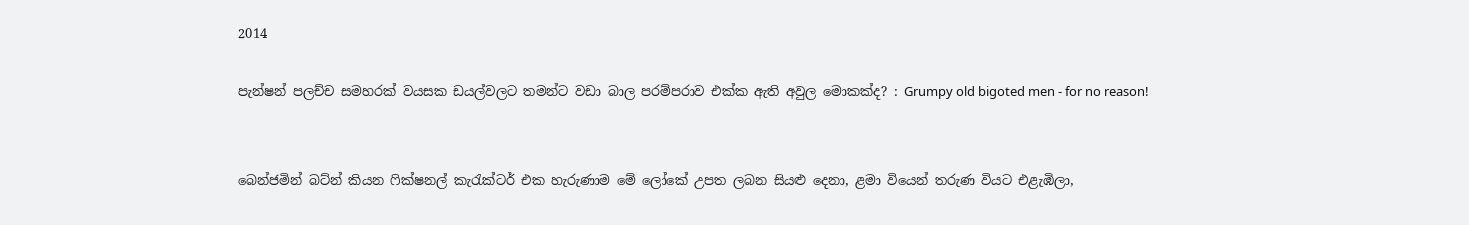2014

පැන්ෂන් පලච්ච සමහරක් වයසක ඩයල්වලට තමන්ට වඩා බාල පරම්පරාව එක්ක ඇති අවුල මොකක්ද? : Grumpy old bigoted men - for no reason!


බෙන්ජමින් බට්න් කියන ෆික්ෂනල් කැරැක්ටර් එක හැරුණාම මේ ලෝකේ උපත ලබන සියළු දෙනා, ළමා වියෙන් තරුණ වියට එළැඹිලා,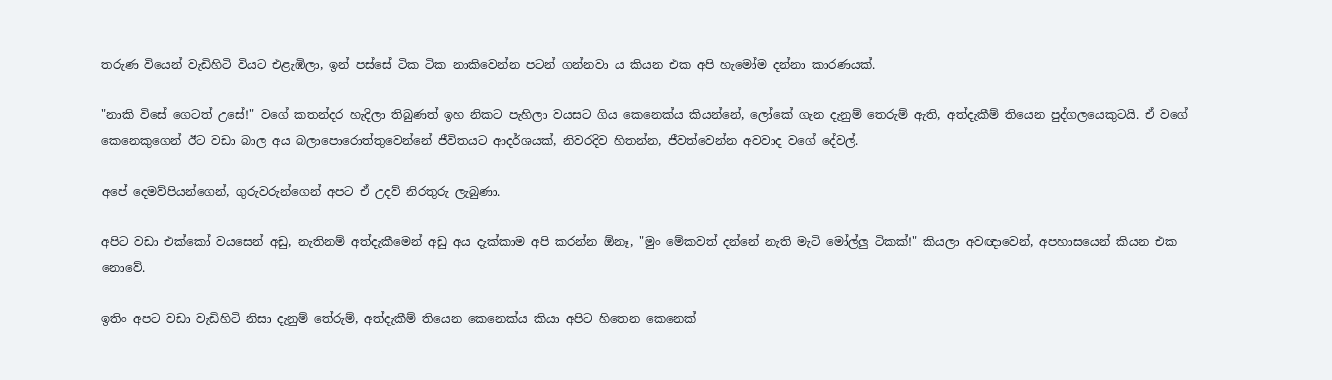තරුණ වියෙන් වැඩිහිටි වියට එළැඹිලා, ඉන් පස්සේ ටික ටික නාකිවෙන්න පටන් ගන්නවා ය කියන එක අපි හැමෝම දන්නා කාරණයක්.

"නාකි විසේ ගෙටත් උසේ!" වගේ කතන්දර හැදිලා තිබුණත් ඉහ නිකට පැහිලා වයසට ගිය කෙනෙක්ය කියන්නේ, ලෝකේ ගැන දැනුම් තෙරුම් ඇති, අත්දැකීම් තියෙන පුද්ගලයෙකුටයි. ඒ වගේ කෙනෙකුගෙන් ඊට වඩා බාල අය බලාපොරොත්තුවෙන්නේ ජීවිතයට ආදර්ශයක්, නිවරදිව හිතන්න, ජීවත්වෙන්න අවවාද වගේ දේවල්.

අපේ දෙමව්පියන්ගෙන්, ගුරුවරුන්ගෙන් අපට ඒ උදව් නිරතුරු ලැබුණා.

අපිට වඩා එක්කෝ වයසෙන් අඩු, නැතිනම් අත්දැකීමෙන් අඩු අය දැක්කාම අපි කරන්න ඕනෑ, "මුං මේකවත් දන්නේ නැති මැටි මෝල්ලු ටිකක්!" කියලා අවඥාවෙන්, අපහාසයෙන් කියන එක නොවේ.

ඉතිං අපට වඩා වැඩිහිටි නිසා දැනුම් තේරුම්, අත්දැකීම් තියෙන කෙනෙක්ය කියා අපිට හිතෙන කෙනෙක්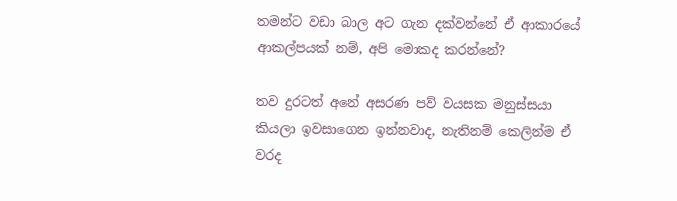තමන්ට වඩා බාල අට ගැන දක්වන්නේ ඒ ආකාරයේ ආකල්පයක් නම්, අපි මොකද කරන්නේ?

තව දුරටත් අනේ අසරණ පව් වයසක මනුස්සයා කියලා ඉවසාගෙන ඉන්නවාද, නැතිනම් කෙලින්ම ඒ වරද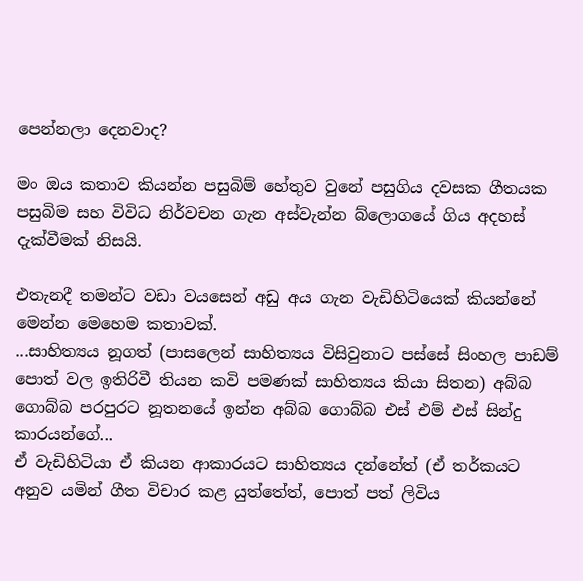පෙන්නලා දෙනවාද?

මං ඔය කතාව කියන්න පසුබිම් හේතුව වුනේ පසුගිය දවසක ගීතයක පසුබිම සහ විවිධ නිර්වචන ගැන අස්වැන්න බ්ලොගයේ ගිය අදහස් දැක්වීමක් නිසයි.

එතැනදී තමන්ට වඩා වයසෙන් අඩු අය ගැන වැඩිහිටියෙක් කියන්නේ මෙන්න මෙහෙම කතාවක්.
...සාහිත්‍යය නූගත් (පාසලෙන් සාහිත්‍යය විසිවුනාට පස්සේ සිංහල පාඩම් පොත් වල ඉතිරිවී තියන කවි පමණක් සාහිත්‍යය කියා සිතන) අබ්බ ගොබ්බ පරපුරට නූතනයේ ඉන්න අබ්බ ගොබ්බ එස් එම් එස් සින්දු කාරයන්ගේ...
ඒ වැඩිහිටියා ඒ කියන ආකාරයට සාහිත්‍යය දන්නේත් (ඒ තර්කයට අනුව යමින් ගීත විචාර කළ යුත්තේත්, පොත් පත් ලිවිය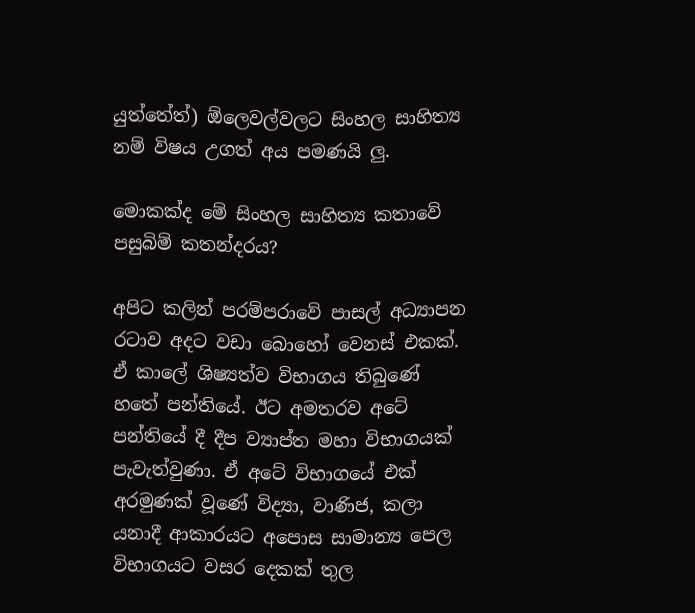යුත්තේත්) ඕලෙවල්වලට සිංහල සාහිත්‍ය නම් විෂය උගත් අය පමණයි ලු.

මොකක්ද මේ සිංහල සාහිත්‍ය කතාවේ පසුබිම් කතන්දරය?

අපිට කලින් පරම්පරාවේ පාසල් අධ්‍යාපන රටාව අදට වඩා බොහෝ වෙනස් එකක්. ඒ කාලේ ශිෂ්‍යත්ව විභාගය තිබුණේ හතේ පන්තියේ. ඊට අමතරව අටේ පන්තියේ දී දීප ව්‍යාප්ත මහා විභාගයක් පැවැත්වුණා. ඒ අටේ විභාගයේ එක් අරමුණක් වූණේ විද්‍යා, වාණිජ, කලා යනාදී ආකාරයට අපොස සාමාන්‍ය පෙල විභාගයට වසර දෙකක් තුල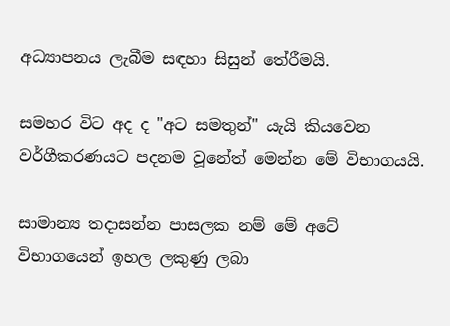අධ්‍යාපනය ලැබීම සඳහා සිසුන් තේරීමයි.

සමහර විට අද ද "අට සමතුන්" යැයි කියවෙන වර්ගීකරණයට පදනම වූනේත් මෙන්න මේ විභාගයයි.

සාමාන්‍ය තදාසන්න පාසලක නම් මේ අටේ විභාගයෙන් ඉහල ලකුණු ලබා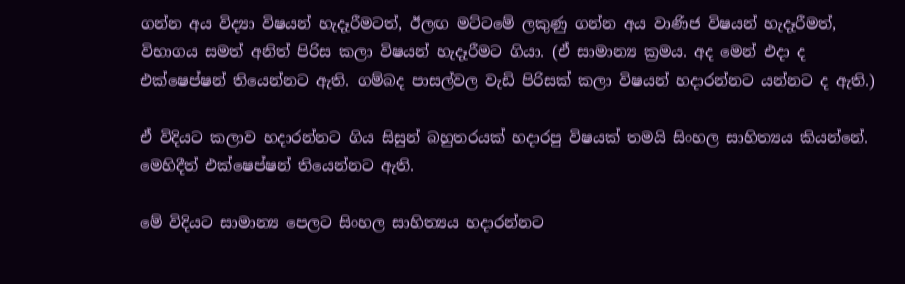ගන්න අය විද්‍යා විෂයන් හැදෑරීමටත්, ඊලඟ මට්ටමේ ලකුණු ගන්න අය වාණිජ විෂයන් හැදෑරීමත්, විභාගය සමත් අනිත් පිරිස කලා විෂයන් හැදෑරීමට ගියා. (ඒ සාමාන්‍ය ක්‍රමය. අද මෙන් එදා ද එක්ෂෙප්ෂන් තියෙන්නට ඇති. ගම්බද පාසල්වල වැඩි පිරිසක් කලා විෂයන් හදාරන්නට යන්නට ද ඇති.)

ඒ විදියට කලාව හදාරන්නට ගිය සිසුන් බහුතරයක් හදාරපු විෂයක් තමයි සිංහල සාහිත්‍යය කියන්නේ. මෙහිදීත් එක්ෂෙප්ෂන් තියෙන්නට ඇති.

මේ විදියට සාමාන්‍ය පෙලට සිංහල සාහිත්‍යය හදාරන්නට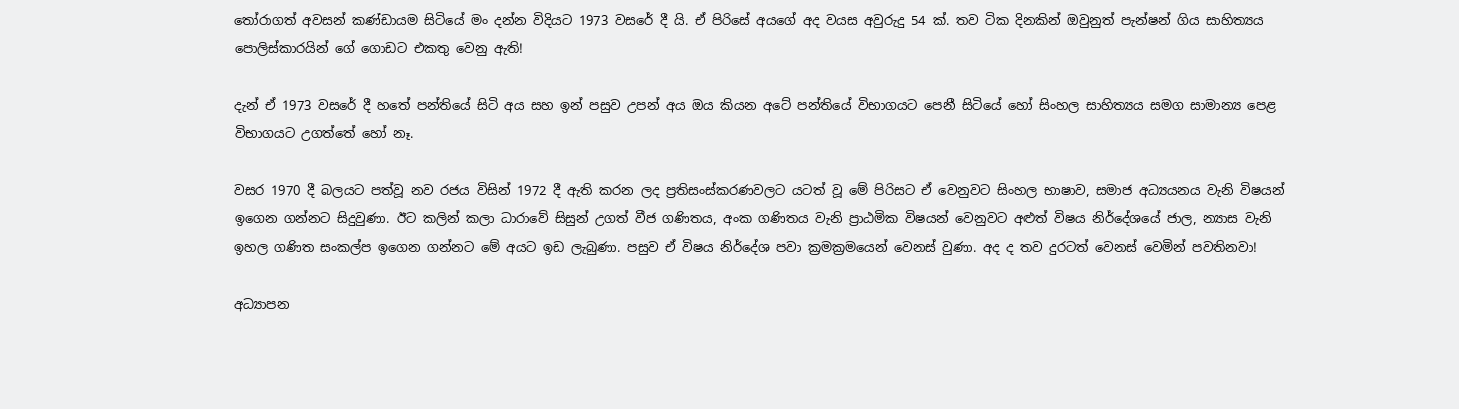තෝරාගත් අවසන් කණ්ඩායම සිටියේ මං දන්න විදියට 1973 වසරේ දී යි. ඒ පිරිසේ අයගේ අද වයස අවුරුදු 54 ක්. තව ටික දිනකින් ඔවුනුත් පැන්ෂන් ගිය සාහිත්‍යය පොලිස්කාරයින් ගේ ගොඩට එකතු වෙනු ඇති!

දැන් ඒ 1973 වසරේ දී හතේ පන්තියේ සිටි අය සහ ඉන් පසුව උපන් අය ඔය කියන අටේ පන්තියේ විභාගයට පෙනී සිටියේ හෝ සිංහල සාහිත්‍යය සමග සාමාන්‍ය පෙළ විභාගයට උගත්තේ හෝ නෑ.

වසර 1970 දී බලයට පත්වූ නව රජය විසින් 1972 දී ඇති කරන ලද ප්‍රතිසංස්කරණවලට යටත් වූ මේ පිරිසට ඒ වෙනුවට සිංහල භාෂාව, සමාජ අධ්‍යයනය වැනි විෂයන් ඉගෙන ගන්නට සිදුවුණා. ඊට කලින් කලා ධාරාවේ සිසුන් උගත් වීජ ගණිතය, අංක ගණිතය වැනි ප්‍රාඨමික විෂයන් වෙනුවට අළුත් විෂය නිර්දේශයේ ජාල, න්‍යාස වැනි ඉහල ගණිත සංකල්ප ඉගෙන ගන්නට මේ අයට ඉඩ ලැබුණා. පසුව ඒ විෂය නිර්දේශ පවා ක්‍රමක්‍රමයෙන් වෙනස් වුණා. අද ද තව දුරටත් වෙනස් වෙමින් පවතිනවා!

අධ්‍යාපන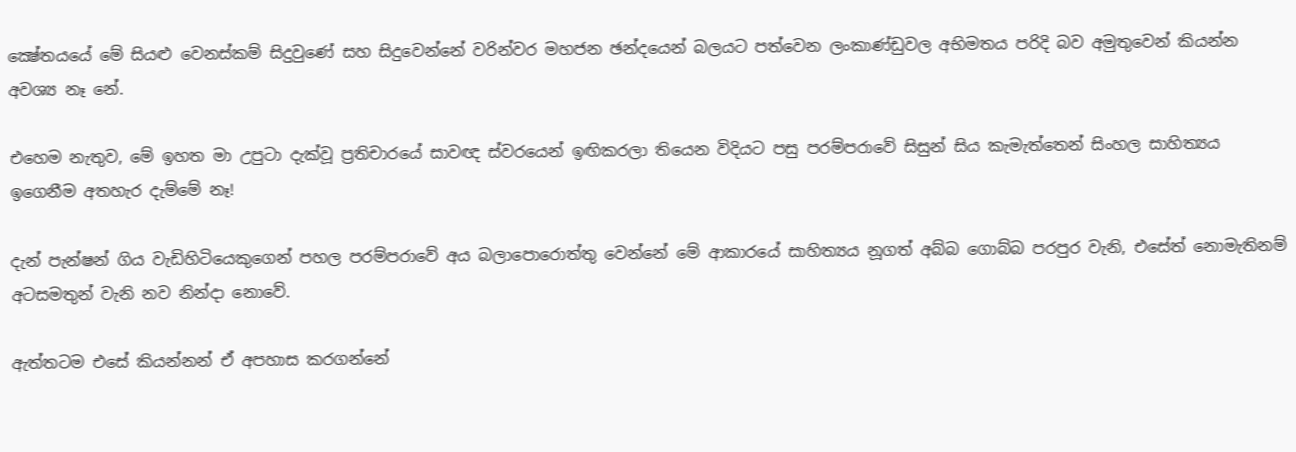ක්‍ෂේතයයේ මේ සියළු වෙනස්කම් සිදුවුණේ සහ සිදුවෙන්නේ වරින්වර මහජන ඡන්දයෙන් බලයට පත්වෙන ලංකාණ්ඩුවල අභිමතය පරිදි බව අමුතුවෙන් කියන්න අවශ්‍ය නෑ නේ.

එහෙම නැතුව, මේ ඉහත මා උපුටා දැක්වූ ප්‍රතිචාරයේ සාවඥ ස්වරයෙන් ඉඟිකරලා තියෙන විදියට පසු පරම්පරාවේ සිසුන් සිය කැමැත්තෙන් සිංහල සාහිත්‍යය ඉගෙනීම අතහැර දැම්මේ නෑ!

දැන් පැන්ෂන් ගිය වැඩිහිටියෙකුගෙන් පහල පරම්පරාවේ අය බලාපොරොත්තු වෙන්නේ මේ ආකාරයේ සාහිත්‍යය නූගත් අබ්බ ගොබ්බ පරපුර වැනි, එසේත් නොමැතිනම් අටසමතුන් වැනි නව නින්දා නොවේ.

ඇත්තටම එසේ කියන්නන් ඒ අපහාස කරගන්නේ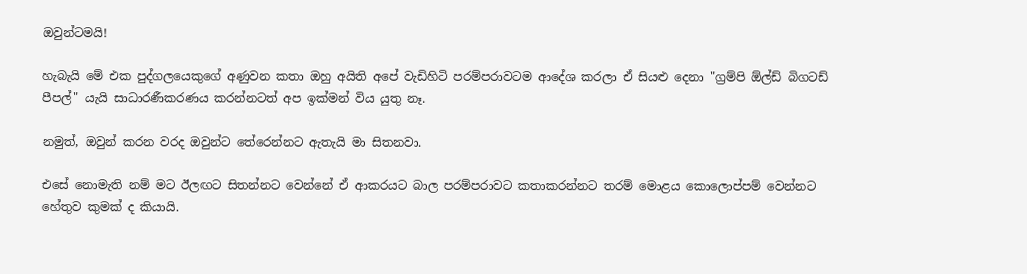ඔවුන්ටමයි!

හැබැයි මේ එක පුද්ගලයෙකුගේ අණුවන කතා ඔහු අයිති අපේ වැඩිහිටි පරම්පරාවටම ආදේශ කරලා ඒ සියළු දෙනා "ග්‍රම්පි ඕල්ඩ් බිගටඩ් පීපල්" යැයි සාධාරණීකරණය කරන්නටත් අප ඉක්මන් විය යුතු නෑ.

නමුත්, ඔවුන් කරන වරද ඔවුන්ට තේරෙන්නට ඇතැයි මා සිතනවා.

එසේ නොමැති නම් මට ඊලඟට සිතන්නට වෙන්නේ ඒ ආකරයට බාල පරම්පරාවට කතාකරන්නට තරම් මොළය කොලොප්පම් වෙන්නට හේතුව කුමක් ද කියායි.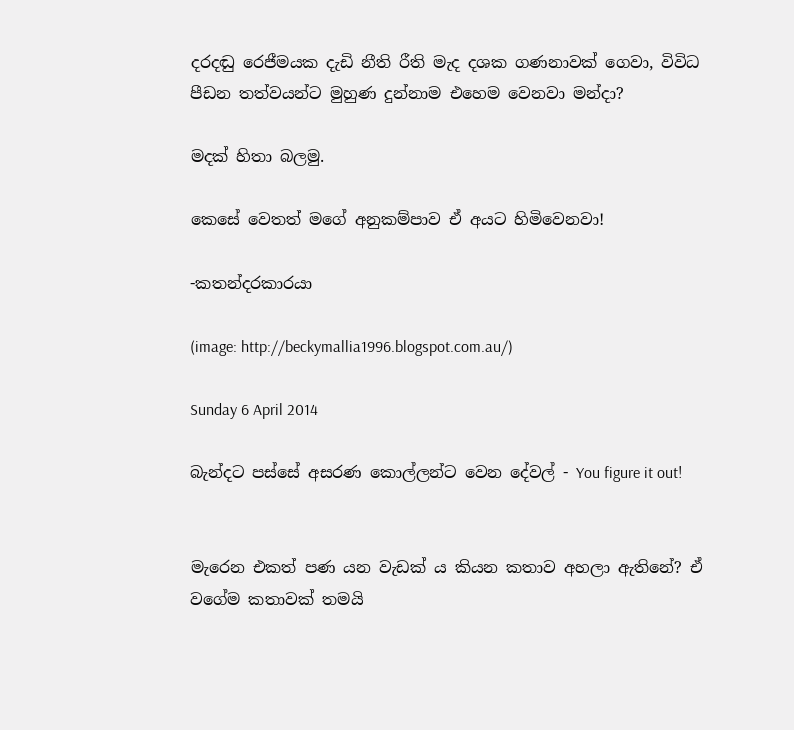දරදඬු රෙජීමයක දැඩි නීති රීති මැද දශක ගණනාවක් ගෙවා, විවිධ පීඩන තත්වයන්ට මුහුණ දුන්නාම එහෙම වෙනවා මන්දා?

මදක් හිතා බලමු.

කෙසේ වෙතත් මගේ අනුකම්පාව ඒ අයට හිමිවෙනවා!

-කතන්දරකාරයා

(image: http://beckymallia1996.blogspot.com.au/)

Sunday 6 April 2014

බැන්දට පස්සේ අසරණ කොල්ලන්ට වෙන දේවල් - You figure it out!


මැරෙන එකත් පණ යන වැඩක් ය කියන කතාව අහලා ඇතිනේ? ඒ වගේම කතාවක් තමයි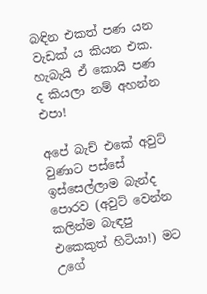බඳින එකත් පණ යන වැඩක් ය කියන එක. හැබැයි ඒ කොයි පණ ද කියලා නම් අහන්න එපා!

අපේ බැච් එකේ අවුට් වුණාට පස්සේ ඉස්සෙල්ලාම බැන්ද පොරව (අවුට් වෙන්න කලින්ම බැඳපු එකෙකුත් හිටියා!) මට උගේ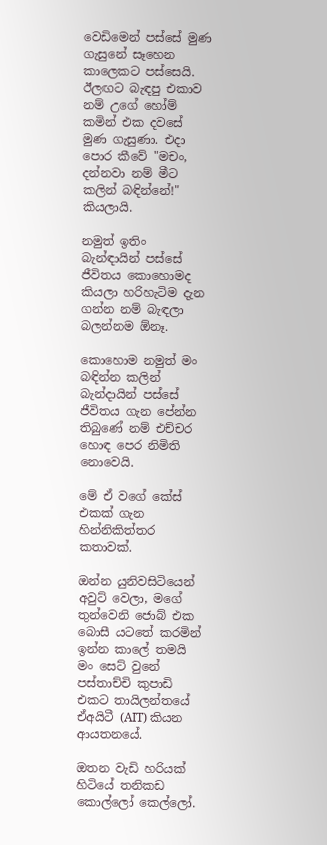වෙඩිමෙන් පස්සේ මුණ ගැසුනේ සෑහෙන කාලෙකට පස්සෙයි. ඊලඟට බැඳපු එකාව නම් උගේ හෝම් කමින් එක දවසේ මුණ ගැසුණා. එදා පොර කීවේ "මචං, දන්නවා නම් මීට කලින් බඳින්නේ!" කියලායි.

නමුත් ඉතිං බැන්ඳායින් පස්සේ ජීවිතය කොහොමද කියලා හරිහැටිම දැන ගන්න නම් බැඳලා බලන්නම ඕනෑ.

කොහොම නමුත් මං බඳින්න කලින් බැන්දායින් පස්සේ ජීවිතය ගැන පේන්න තිබුණේ නම් එච්චර හොඳ පෙර නිමිති නොවෙයි.

මේ ඒ වගේ කේස් එකක් ගැන හින්නිකිත්තර කතාවක්.

ඔන්න යුනිවසිටියෙන් අවුට් වෙලා, මගේ තුන්වෙනි ජොබ් එක බොසී යටතේ කරමින් ඉන්න කාලේ තමයි මං සෙට් වුනේ පස්තාච්චි කුපාඩි එකට තායිලන්තයේ ඒඅයිටී (AIT) කියන ආයතනයේ.

ඔතන වැඩි හරියක් හිටියේ තනිකඩ කොල්ලෝ කෙල්ලෝ.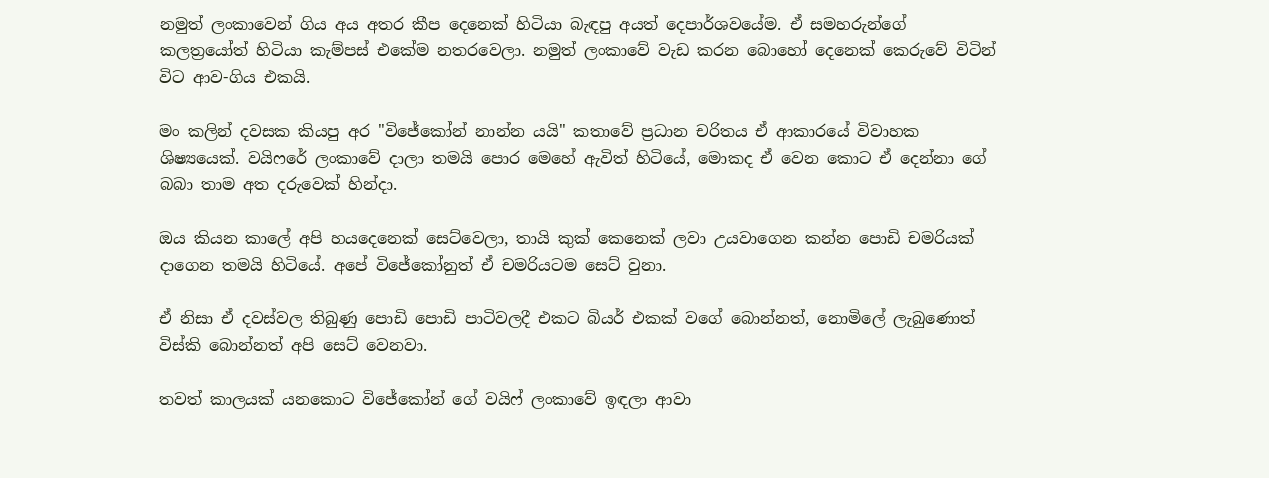නමුත් ලංකාවෙන් ගිය අය අතර කීප දෙනෙක් හිටියා බැඳපු අයත් දෙපාර්ශවයේම. ඒ සමහරුන්ගේ කලත්‍රයෝත් හිටියා කැම්පස් එකේම නතරවෙලා. නමුත් ලංකාවේ වැඩ කරන බොහෝ දෙනෙක් කෙරුවේ විටින් විට ආව-ගිය එකයි.

මං කලින් දවසක කියපු අර "විජේකෝන් නාන්න යයි" කතාවේ ප්‍රධාන චරිතය ඒ ආකාරයේ විවාහක ශිෂ්‍යයෙක්. වයිෆරේ ලංකාවේ දාලා තමයි පොර මෙහේ ඇවිත් හිටියේ, මොකද ඒ වෙන කොට ඒ දෙන්නා ගේ බබා තාම අත දරුවෙක් හින්දා.

ඔය කියන කාලේ අපි හයදෙනෙක් සෙට්වෙලා, තායි කුක් කෙනෙක් ලවා උයවාගෙන කන්න පොඩි චමරියක් දාගෙන තමයි හිටියේ. අපේ විජේකෝනුත් ඒ චමරියටම සෙට් වුනා.

ඒ නිසා ඒ දවස්වල තිබුණු පොඩි පොඩි පාටිවලදී එකට බියර් එකක් වගේ බොන්නත්, නොමිලේ ලැබුණොත් විස්කි බොන්නත් අපි සෙට් වෙනවා.

තවත් කාලයක් යනකොට විජේකෝන් ගේ වයිෆ් ලංකාවේ ඉඳලා ආවා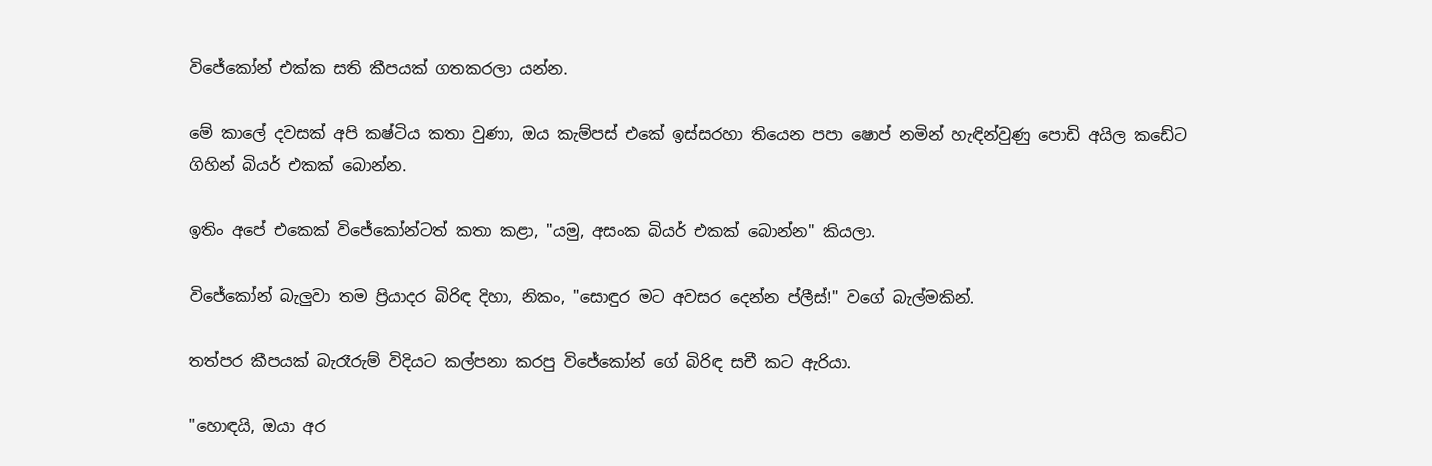විජේකෝන් එක්ක සති කීපයක් ගතකරලා යන්න.

මේ කාලේ දවසක් අපි කෂ්ටිය කතා වුණා, ඔය කැම්පස් එකේ ඉස්සරහා තියෙන පපා ෂොප් නමින් හැඳින්වුණු පොඩි අයිල කඩේට ගිහින් බියර් එකක් බොන්න.

ඉතිං අපේ එකෙක් විජේකෝන්ටත් කතා කළා, "යමු, අසංක බියර් එකක් බොන්න" කියලා.

විජේකෝන් බැලුවා තම ප්‍රියාදර බිරිඳ දිහා, නිකං, "සොඳුර මට අවසර දෙන්න ප්ලීස්!" වගේ බැල්මකින්.

තත්පර කීපයක් බැරෑරුම් විදියට කල්පනා කරපු විජේකෝන් ගේ බිරිඳ සචී කට ඇරියා.

"හොඳයි, ඔයා අර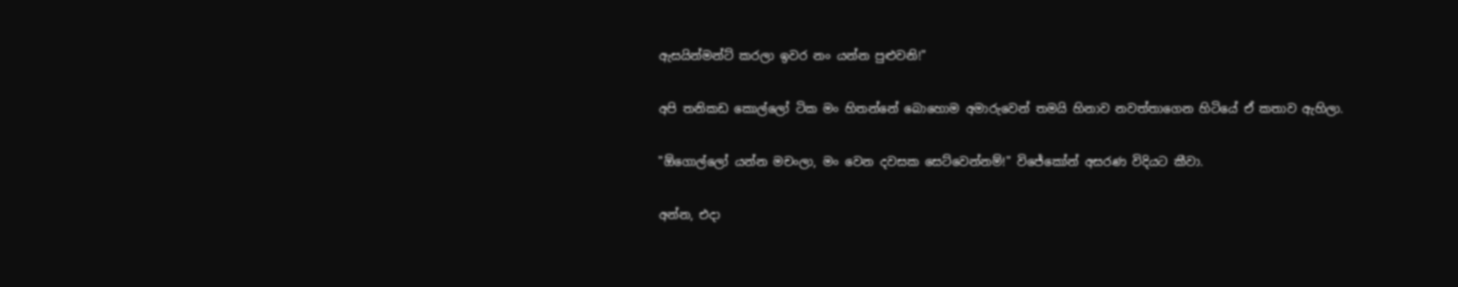ඇසයින්මන්ට් කරලා ඉවර නං යන්න පුළුවනි!"

අපි තනිකඩ කොල්ලෝ ටික මං හිතන්නේ බොහොම අමාරුවෙන් තමයි හිනාව නවත්තාගෙන හිටියේ ඒ කතාව ඇහිලා.

"ඕගොල්ලෝ යන්න මචංලා, මං වෙන දවසක සෙට්වෙන්නම්!" විජේකෝන් අසරණ විදියට කීවා.

අන්න, එදා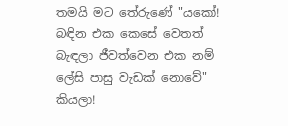තමයි මට තේරුණේ "යකෝ! බඳින එක කෙසේ වෙතත් බැඳලා ජීවත්වෙන එක නම් ලේසි පාසු වැඩක් නොවේ" කියලා!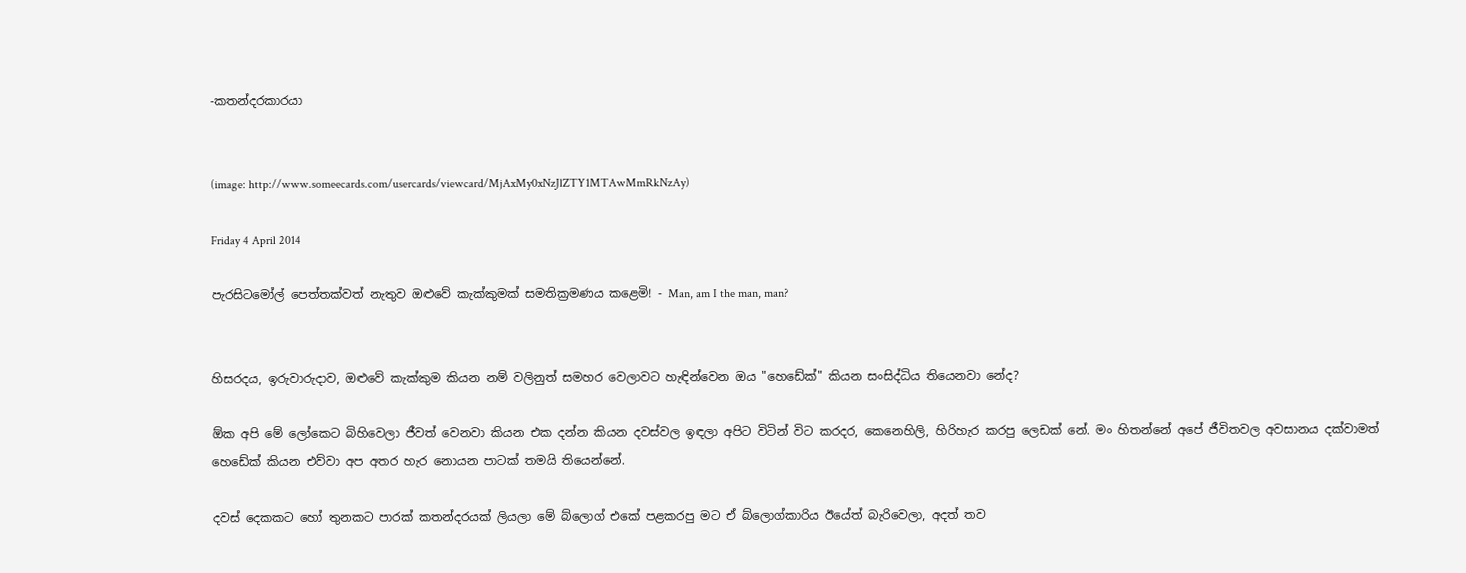-කතන්දරකාරයා


(image: http://www.someecards.com/usercards/viewcard/MjAxMy0xNzJlZTY1MTAwMmRkNzAy)

Friday 4 April 2014

පැරසිටමෝල් පෙත්තක්වත් නැතුව ඔළුවේ කැක්කුමක් සමතික්‍රමණය කළෙමි! - Man, am I the man, man?


හිසරදය, ඉරුවාරුදාව, ඔළුවේ කැක්කුම කියන නම් වලිනුත් සමහර වෙලාවට හැඳින්වෙන ඔය "හෙඩේක්" කියන සංසිද්ධිය තියෙනවා නේද?

ඕක අපි මේ ලෝකෙට බිහිවෙලා ජීවත් වෙනවා කියන එක දන්න කියන දවස්වල ඉඳලා අපිට විටින් විට කරදර, කෙනෙහිලි, හිරිහැර කරපු ලෙඩක් නේ. මං හිතන්නේ අපේ ජීවිතවල අවසානය දක්වාමත් හෙඩේක් කියන එව්වා අප අතර හැර නොයන පාටක් තමයි තියෙන්නේ.

දවස් දෙකකට හෝ තුනකට පාරක් කතන්දරයක් ලියලා මේ බ්ලොග් එකේ පළකරපු මට ඒ බ්ලොග්කාරිය ඊයේත් බැරිවෙලා, අදත් තව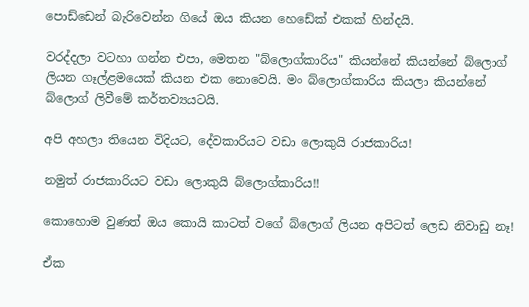පොඩ්ඩෙන් බැරිවෙන්න ගියේ ඔය කියන හෙඩේක් එකක් හින්දයි.

වරද්දලා වටහා ගන්න එපා, මෙතන "බ්ලොග්කාරිය" කියන්නේ කියන්නේ බ්ලොග් ලියන ගෑල්ළමයෙක් කියන එක නොවෙයි. මං බ්ලොග්කාරිය කියලා කියන්නේ බ්ලොග් ලිවීමේ කර්තව්‍යයටයි.

අපි අහලා තියෙන විදියට, දේවකාරියට වඩා ලොකුයි රාජකාරිය!

නමුත් රාජකාරියට වඩා ලොකුයි බ්ලොග්කාරිය!!

කොහොම වුණත් ඔය කොයි කාටත් වගේ බ්ලොග් ලියන අපිටත් ලෙඩ නිවාඩු නෑ!

ඒක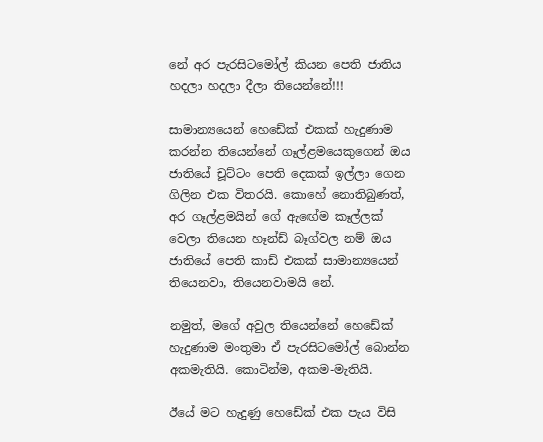නේ අර පැරසිටමෝල් කියන පෙති ජාතිය හදලා හදලා දීලා තියෙන්නේ!!!

සාමාන්‍යයෙන් හෙඩේක් එකක් හැදුණාම කරන්න තියෙන්නේ ගෑල්ළමයෙකුගෙන් ඔය ජාතියේ චූට්ටං පෙති දෙකක් ඉල්ලා ගෙන ගිලින එක විතරයි. කොහේ නොතිබුණත්, අර ගෑල්ළමයින් ගේ ඇඟේම කෑල්ලක් වෙලා තියෙන හෑන්ඩ් බෑග්වල නම් ඔය ජාතියේ පෙති කාඩ් එකක් සාමාන්‍යයෙන් තියෙනවා, තියෙනවාමයි නේ.

නමුත්, මගේ අවුල තියෙන්නේ හෙඩේක් හැදුණාම මංතුමා ඒ පැරසිටමෝල් බොන්න අකමැතියි. කොටින්ම, අකම-මැතියි.

ඊයේ මට හැදුණු හෙඩේක් එක පැය විසි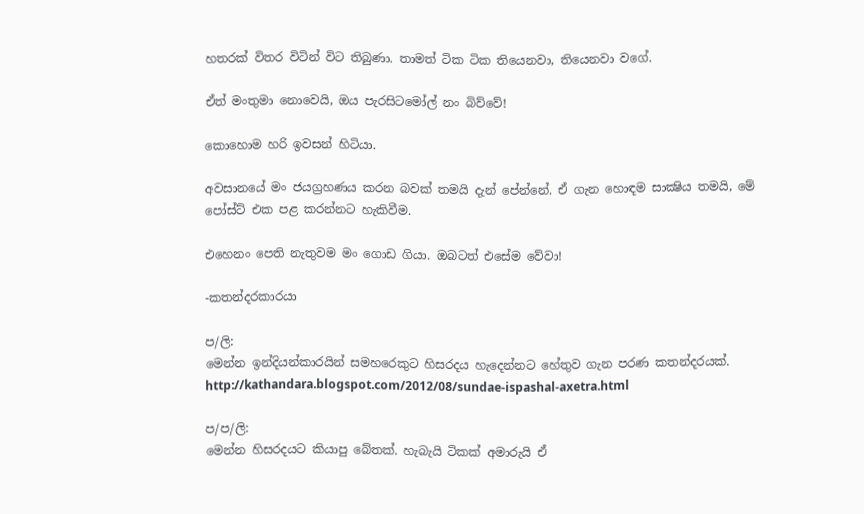හතරක් විතර විටින් විට තිබුණා. තාමත් ටික ටික තියෙනවා, තියෙනවා වගේ.

ඒත් මංතුමා නොවෙයි, ඔය පැරසිටමෝල් නං බිව්වේ!

කොහොම හරි ඉවසන් හිටියා.

අවසානයේ මං ජයග්‍රහණය කරන බවක් තමයි දැන් පේන්නේ. ඒ ගැන හොඳම සාක්‍ෂිය තමයි, මේ පෝස්ට් එක පළ කරන්නට හැකිවීම.

එහෙනං පෙති නැතුවම මං ගොඩ ගියා. ඔබටත් එසේම වේවා!

-කතන්දරකාරයා

ප/ලි:
මෙන්න ඉන්දියන්කාරයින් සමහරෙකුට හිසරදය හැදෙන්නට හේතුව ගැන පරණ කතන්දරයක්.
http://kathandara.blogspot.com/2012/08/sundae-ispashal-axetra.html

ප/ප/ලි:
මෙන්න හිසරදයට කියාපු බේතක්. හැබැයි ටිකක් අමාරුයි ඒ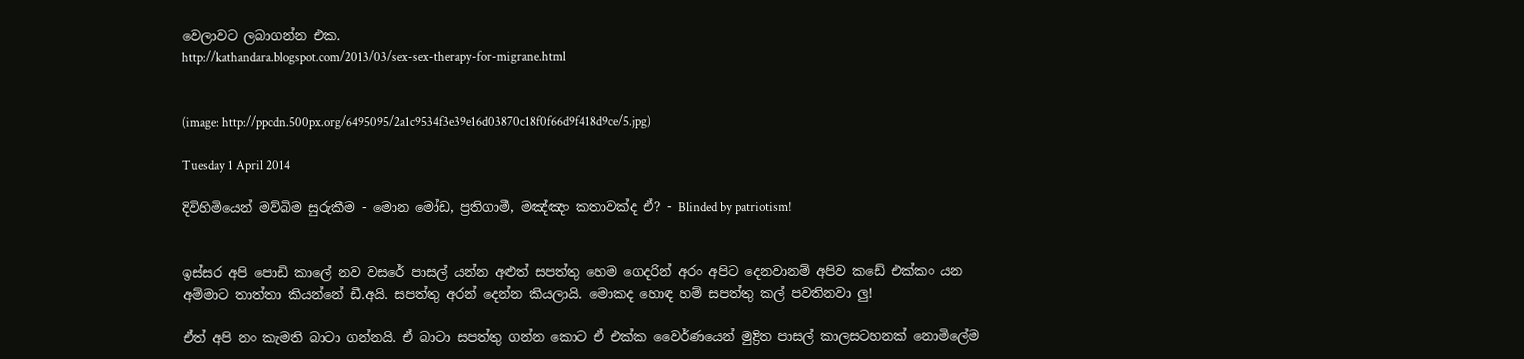වෙලාවට ලබාගන්න එක.
http://kathandara.blogspot.com/2013/03/sex-sex-therapy-for-migrane.html


(image: http://ppcdn.500px.org/6495095/2a1c9534f3e39e16d03870c18f0f66d9f418d9ce/5.jpg)

Tuesday 1 April 2014

දිවිහිමියෙන් මව්බිම සුරුකීම - මොන මෝඩ, ප්‍රතිගාමී, මඤ්ඤං කතාවක්ද ඒ? - Blinded by patriotism!


ඉස්සර අපි පොඩි කාලේ නව වසරේ පාසල් යන්න අළුත් සපත්තු හෙම ගෙදරින් අරං අපිට දෙනවානම් අපිව කඩේ එක්කං යන අම්මාට තාත්තා කියන්නේ ඩී.අයි. සපත්තු අරන් දෙන්න කියලායි. මොකද හොඳ හම් සපත්තු කල් පවතිනවා ලු!

ඒත් අපි නං කැමති බාටා ගන්නයි. ඒ බාටා සපත්තු ගන්න කොට ඒ එක්ක වෛර්ණයෙන් මුද්‍රිත පාසල් කාලසටහනක් නොමිලේම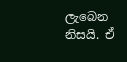ලැබෙන නිසයි. ඒ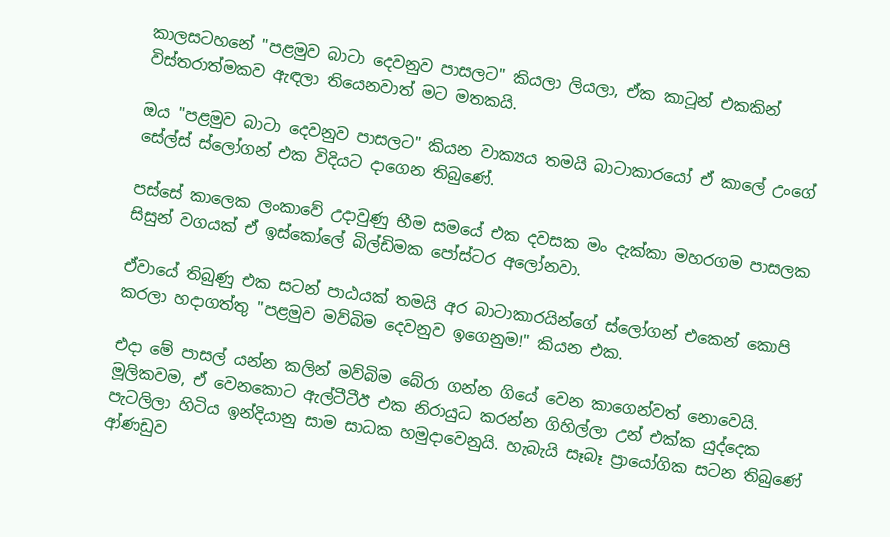කාලසටහනේ "පළමුව බාටා දෙවනුව පාසලට" කියලා ලියලා, ඒක කාටූන් එකකින් විස්තරාත්මකව ඇඳලා තියෙනවාත් මට මතකයි.

ඔය "පළමුව බාටා දෙවනුව පාසලට" කියන වාක්‍යය තමයි බාටාකාරයෝ ඒ කාලේ උංගේ සේල්ස් ස්ලෝගන් එක විදියට දාගෙන තිබුණේ.

පස්සේ කාලෙක ලංකාවේ උදාවුණු භීම සමයේ එක දවසක මං දැක්කා මහරගම පාසලක සිසුන් වගයක් ඒ ඉස්කෝලේ බිල්ඩිමක පෝස්ටර අලෝනවා.

ඒවායේ තිබුණු එක සටන් පාඨයක් තමයි අර බාටාකාරයින්ගේ ස්ලෝගන් එකෙන් කොපි කරලා හදාගත්තු "පළමුව මව්බිම දෙවනුව ඉගෙනුම!" කියන එක.

එදා මේ පාසල් යන්න කලින් මව්බිම බේරා ගන්න ගියේ වෙන කාගෙන්වත් නොවෙයි. මූලිකවම, ඒ වෙනකොට ඇල්ටීටීඊ එක නිරායුධ කරන්න ගිහිල්ලා උන් එක්ක යුද්දෙක පැටලිලා හිටිය ඉන්දියානු සාම සාධක හමුදාවෙනුයි. හැබැයි සෑබෑ ප්‍රායෝගික සටන තිබුණේ ආ්ණඩුව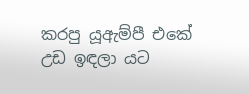කරපු යූඇම්පී එකේ උඩ ඉඳලා යට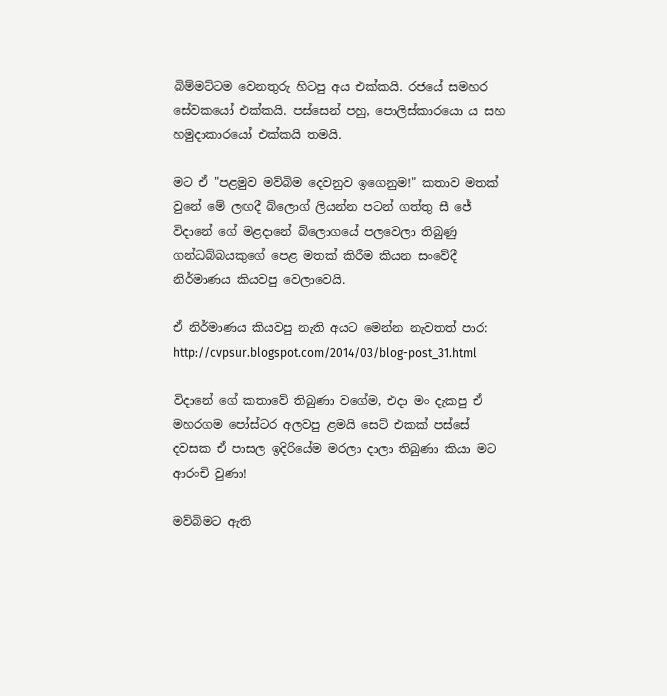බිම්මට්ටම වෙනතුරු හිටපු අය එක්කයි. රජයේ සමහර සේවකයෝ එක්කයි. පස්සෙන් පහු, පොලිස්කාරයො ය සහ හමුදාකාරයෝ එක්කයි තමයි.

මට ඒ "පළමුව මව්බිම දෙවනුව ඉගෙනුම!" කතාව මතක් වුනේ මේ ලඟදී බ්ලොග් ලියන්න පටන් ගත්තු සී ජේ විදානේ ගේ මළදානේ බ්ලොගයේ පලවෙලා තිබුණු ගන්ධබ්බයකුගේ පෙළ මතක් කිරීම කියන සංවේදී නිර්මාණය කියවපු වෙලාවෙයි.

ඒ නිර්මාණය කියවපු නැති අයට මෙන්න නැවතත් පාර:
http://cvpsur.blogspot.com/2014/03/blog-post_31.html

විදානේ ගේ කතාවේ තිබුණා වගේම, එදා මං දැකපු ඒ මහරගම පෝස්ටර අලවපු ළමයි සෙට් එකක් පස්සේ දවසක ඒ පාසල ඉදිරියේම මරලා දාලා තිබුණා කියා මට ආරංචි වුණා!

මව්බිමට ඇති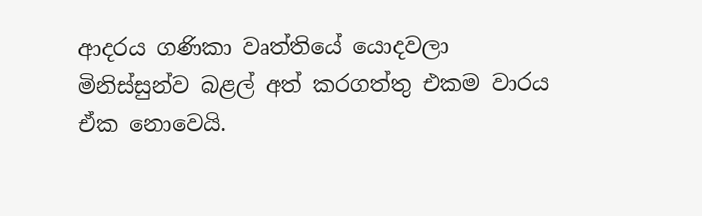ආදරය ගණිකා වෘත්තියේ යොදවලා මිනිස්සුන්ව බළල් අත් කරගත්තු එකම වාරය ඒක නොවෙයි.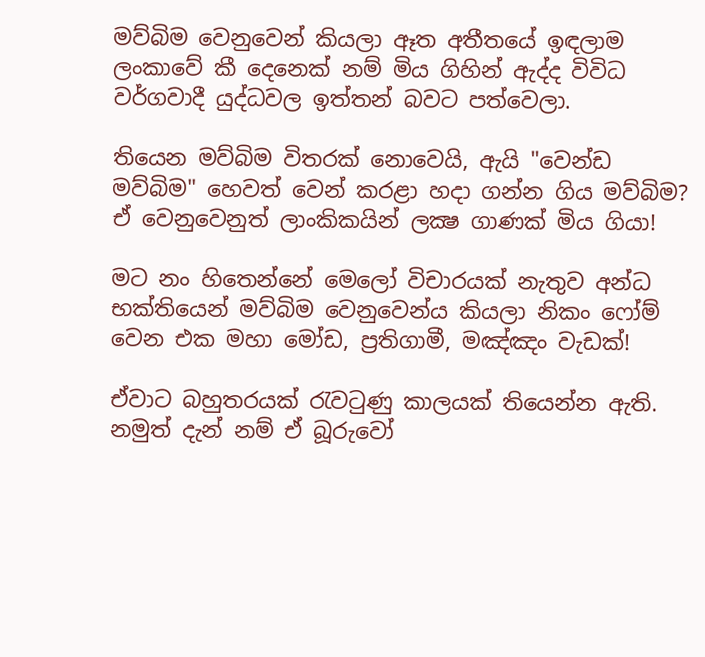මව්බිම වෙනුවෙන් කියලා ඈත අතීතයේ ඉඳලාම ලංකාවේ කී දෙනෙක් නම් මිය ගිහින් ඇද්ද විවිධ වර්ගවාදී යුද්ධවල ඉත්තන් බවට පත්වෙලා.

තියෙන මව්බිම විතරක් නොවෙයි, ඇයි "වෙන්ඩ මව්බිම" හෙවත් වෙන් කරළා හදා ගන්න ගිය මව්බිම? ඒ වෙනුවෙනුත් ලාංකිකයින් ලක්‍ෂ ගාණක් මිය ගියා!

මට නං හිතෙන්නේ මෙලෝ විචාරයක් නැතුව අන්ධ භක්තියෙන් මව්බිම වෙනුවෙන්ය කියලා නිකං ෆෝම් වෙන එක මහා මෝඩ, ප්‍රතිගාමී, මඤ්ඤං වැඩක්!

ඒවාට බහුතරයක් රැවටුණු කාලයක් තියෙන්න ඇති. නමුත් දැන් නම් ඒ බූරුවෝ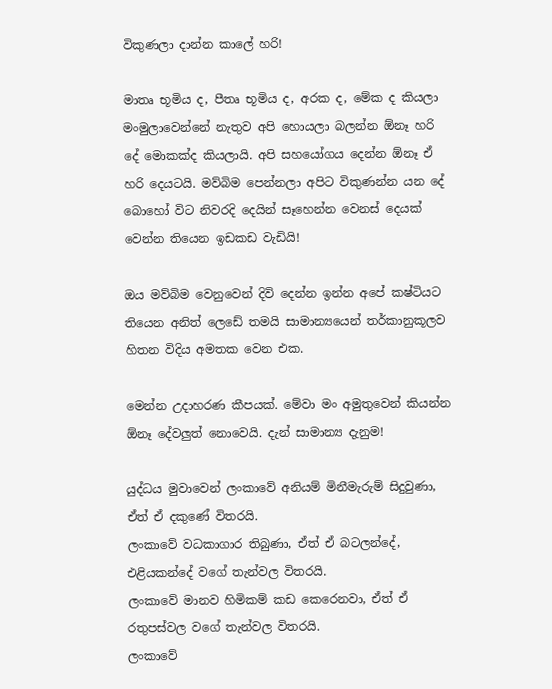විකුණලා දාන්න කාලේ හරි!

මාතෘ භූමිය ද, පීතෘ භූමිය ද, අරක ද, මේක ද කියලා මංමුලාවෙන්නේ නැතුව අපි හොයලා බලන්න ඕනෑ හරි දේ මොකක්ද කියලායි. අපි සහයෝගය දෙන්න ඕනෑ ඒ හරි දෙයටයි. මව්බිම පෙන්නලා අපිට විකුණන්න යන දේ බොහෝ විට නිවරදි දෙයින් සෑහෙන්න වෙනස් දෙයක් වෙන්න තියෙන ඉඩකඩ වැඩියි!

ඔය මව්බිම වෙනුවෙන් දිවි දෙන්න ඉන්න අපේ කෂ්ටියට තියෙන අනිත් ලෙඩේ තමයි සාමාන්‍යයෙන් තර්කානුකූලව හිතන විදිය අමතක වෙන එක.

මෙන්න උදාහරණ කීපයක්. මේවා මං අමුතුවෙන් කියන්න ඕනෑ දේවලුත් නොවෙයි. දැන් සාමාන්‍ය දැනුම!

යුද්ධය මුවාවෙන් ලංකාවේ අනියම් මිනීමැරුම් සිදුවුණා, ඒත් ඒ දකුණේ විතරයි.
ලංකාවේ වධකාගාර තිබුණා, ඒත් ඒ බටලන්දේ, එළියකන්දේ වගේ තැන්වල විතරයි.
ලංකාවේ මානව හිමිකම් කඩ කෙරෙනවා, ඒත් ඒ රතුපස්වල වගේ තැන්වල විතරයි.
ලංකාවේ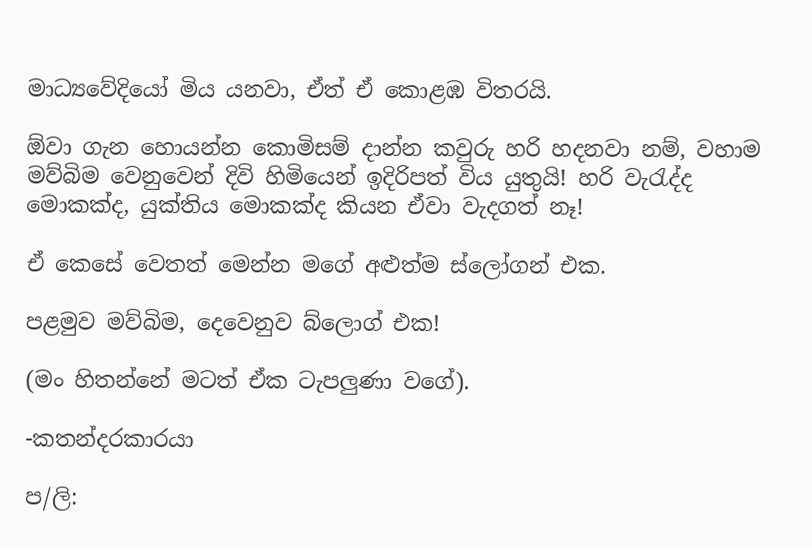මාධ්‍යවේදියෝ මිය යනවා, ඒත් ඒ කොළඹ විතරයි.

ඕවා ගැන හොයන්න කොමිසම් දාන්න කවුරු හරි හදනවා නම්, වහාම මව්බිම වෙනුවෙන් දිවි හිමියෙන් ඉදිරිපත් විය යුතුයි! හරි වැරැද්ද මොකක්ද, යුක්තිය මොකක්ද කියන ඒවා වැදගත් නෑ!

ඒ කෙසේ වෙතත් මෙන්න මගේ අළුත්ම ස්ලෝගන් එක.

පළමුව මව්බිම, දෙවෙනුව බ්ලොග් එක!

(මං හිතන්නේ මටත් ඒක ටැපලුණා වගේ).

-කතන්දරකාරයා

ප/ලි: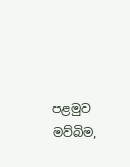පළමුව මව්බිම,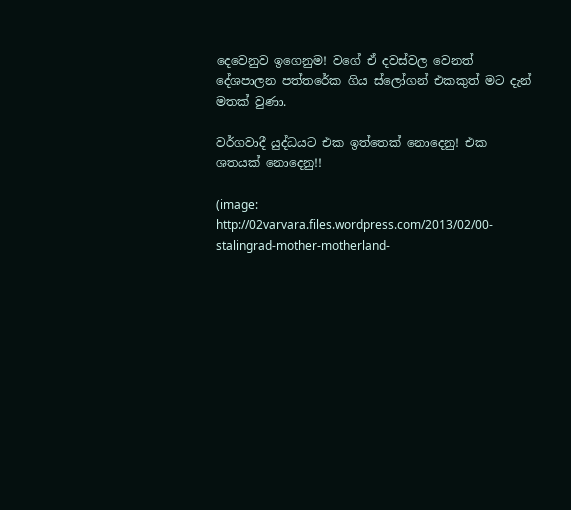දෙවෙනුව ඉගෙනුම! වගේ ඒ දවස්වල වෙනත් දේශපාලන පත්තරේක ගිය ස්ලෝගන් එකකුත් මට දැන් මතක් වුණා.

වර්ගවාදී යුද්ධයට එක ඉත්තෙක් නොදෙනු! එක ශතයක් නොදෙනු!!

(image: http://02varvara.files.wordpress.com/2013/02/00-stalingrad-mother-motherland-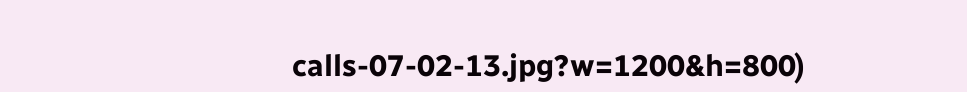calls-07-02-13.jpg?w=1200&h=800)